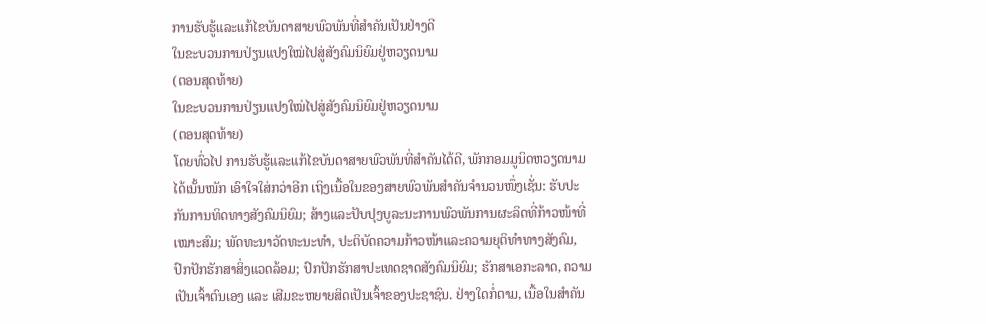ການຮັບຮູ້ແລະແກ້ໄຂບັນດາສາຍພົວພັນທີ່ສຳຄັນເປັນຢ່າງດີ
ໃນຂະບວນການປ່ຽນແປງໃໝ່ໄປສູ່ສັງຄົມນິຍົມຢູ່ຫວຽດນາມ
(ຕອນສຸດທ້າຍ)
ໃນຂະບວນການປ່ຽນແປງໃໝ່ໄປສູ່ສັງຄົມນິຍົມຢູ່ຫວຽດນາມ
(ຕອນສຸດທ້າຍ)
ໂດຍທົ່ວໄປ ການຮັບຮູ້ແລະແກ້ໄຂບັນດາສາຍພົວພັນທີ່ສຳຄັນໄດ້ດີ, ພັກກອມມູນິດຫວຽດນາມໄດ້ເນັ້ນໜັກ ເອົາໃຈໃສ່ກວ່າອີກ ເຖິງເນື້ອໃນຂອງສາຍພົວພັນສຳຄັນຈຳນວນໜຶ່ງເຊັ່ນ: ຮັບປະກັນການທິດທາງສັງຄົມນິຍົມ; ສ້າງແລະປັບປຸງບູລະນະການພົວພັນການຜະລິດທີ່ກ້າວໜ້າທີ່ເໝາະສົມ; ພັດທະນາວັດທະນະທຳ, ປະຕິບັດຄວາມກ້າວໜ້າແລະຄວາມຍຸຕິທຳທາງສັງຄົມ, ປົກປັກຮັກສາສິ່ງແວດລ້ອມ; ປົກປັກຮັກສາປະເທດຊາດສັງຄົມນິຍົມ; ຮັກສາເອກະລາດ, ຄວາມເປັນເຈົ້າຕົນເອງ ແລະ ເສີມຂະຫຍາຍສິດເປັນເຈົ້າຂອງປະຊາຊົນ. ຢ່າງໃດກໍ່ຕາມ, ເນື້ອໃນສຳຄັນ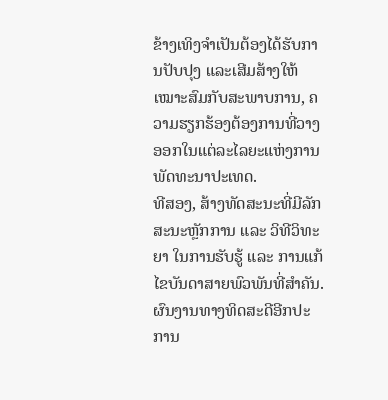ຂ້າງເທິງຈຳເປັນຕ້ອງໄດ້ຮັບການປັບປຸງ ແລະເສີມສ້າງໃຫ້ເໝາະສົມກັບສະພາບການ, ຄວາມຮຽກຮ້ອງຕ້ອງການທີ່ວາງອອກໃນແຕ່ລະໄລຍະແຫ່ງການພັດທະນາປະເທດ.
ທີສອງ, ສ້າງທັດສະນະທີ່ມີລັກສະນະຫຼັກການ ແລະ ວິທີວິທະຍາ ໃນການຮັບຮູ້ ແລະ ການແກ້ໄຂບັນດາສາຍພົວພັນທີ່ສຳຄັນ.
ຜົນງານທາງທິດສະດີອີກປະການ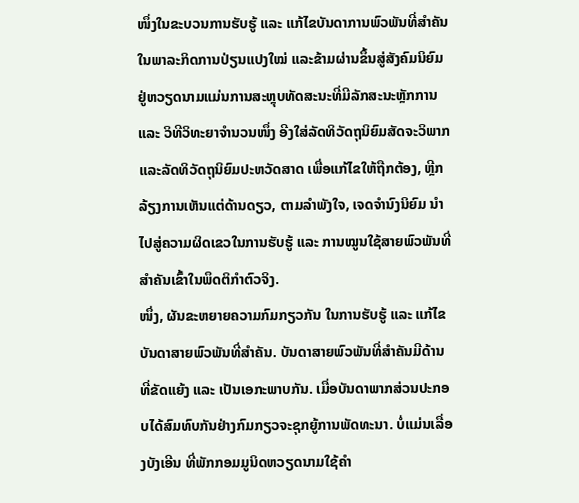ໜຶ່ງໃນຂະບວນການຮັບຮູ້ ແລະ ແກ້ໄຂບັນດາການພົວພັນທີ່ສຳຄັນໃນພາລະກິດການປ່ຽນແປງໃໝ່ ແລະຂ້າມຜ່ານຂຶ້ນສູ່ສັງຄົມນິຍົມຢູ່ຫວຽດນາມແມ່ນການສະຫຼຸບທັດສະນະທີ່ມີລັກສະນະຫຼັກການ ແລະ ວິທີວິທະຍາຈຳນວນໜຶ່ງ ອີງໃສ່ລັດທິວັດຖຸນິຍົມສັດຈະວິພາກ ແລະລັດທິວັດຖຸນິຍົມປະຫວັດສາດ ເພື່ອແກ້ໄຂໃຫ້ຖືກຕ້ອງ, ຫຼີກລ້ຽງການເຫັນແຕ່ດ້ານດຽວ, ຕາມລຳພັງໃຈ, ເຈດຈຳນົງນິຍົມ ນຳໄປສູ່ຄວາມຜິດເຂວໃນການຮັບຮູ້ ແລະ ການໝູນໃຊ້ສາຍພົວພັນທີ່ສຳຄັນເຂົ້າໃນພຶດຕິກຳຕົວຈິງ.
ໜຶ່ງ, ຜັນຂະຫຍາຍຄວາມກົມກຽວກັນ ໃນການຮັບຮູ້ ແລະ ແກ້ໄຂບັນດາສາຍພົວພັນທີ່ສຳຄັນ. ບັນດາສາຍພົວພັນທີ່ສຳຄັນມີດ້ານທີ່ຂັດແຍ້ງ ແລະ ເປັນເອກະພາບກັນ. ເມື່ອບັນດາພາກສ່ວນປະກອບໄດ້ສົມທົບກັນຢ່າງກົມກຽວຈະຊຸກຍູ້ການພັດທະນາ. ບໍ່ແມ່ນເລື່ອງບັງເອີນ ທີ່ພັກກອມມູນິດຫວຽດນາມໃຊ້ຄຳ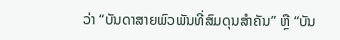ວ່າ “ບັນດາສາຍພົວພັນທີ່ສົມດຸນສຳຄັນ” ຫຼື “ບັນ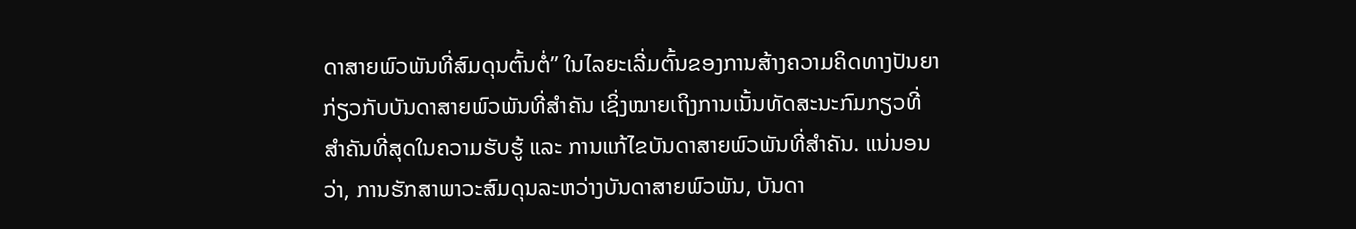ດາສາຍພົວພັນທີ່ສົມດຸນຕົ້ນຕໍ່” ໃນໄລຍະເລີ່ມຕົ້ນຂອງການສ້າງຄວາມຄິດທາງປັນຍາກ່ຽວກັບບັນດາສາຍພົວພັນທີ່ສຳຄັນ ເຊິ່ງໝາຍເຖິງການເນັ້ນທັດສະນະກົມກຽວທີ່ສຳຄັນທີ່ສຸດໃນຄວາມຮັບຮູ້ ແລະ ການແກ້ໄຂບັນດາສາຍພົວພັນທີ່ສຳຄັນ. ແນ່ນອນວ່າ, ການຮັກສາພາວະສົມດຸນລະຫວ່າງບັນດາສາຍພົວພັນ, ບັນດາ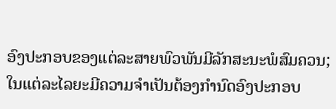ອົງປະກອບຂອງແຕ່ລະສາຍພົວພັນມີລັກສະນະພໍສົມຄວນ; ໃນແຕ່ລະໄລຍະມີຄວາມຈຳເປັນຕ້ອງກຳນົດອົງປະກອບ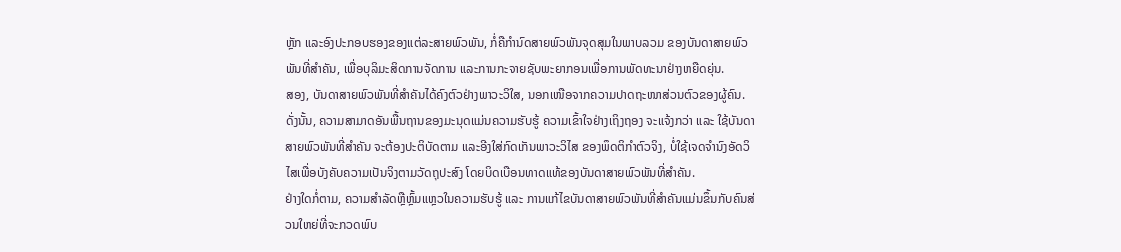ຫຼັກ ແລະອົງປະກອບຮອງຂອງແຕ່ລະສາຍພົວພັນ, ກໍ່ຄືກຳນົດສາຍພົວພັນຈຸດສຸມໃນພາບລວມ ຂອງບັນດາສາຍພົວພັນທີ່ສຳຄັນ, ເພື່ອບຸລິມະສິດການຈັດການ ແລະການກະຈາຍຊັບພະຍາກອນເພື່ອການພັດທະນາຢ່າງຫຍືດຍຸ່ນ.
ສອງ, ບັນດາສາຍພົວພັນທີ່ສຳຄັນໄດ້ຄົງຕົວຢ່າງພາວະວິໃສ, ນອກເໜືອຈາກຄວາມປາດຖະໜາສ່ວນຕົວຂອງຜູ້ຄົນ. ດັ່ງນັ້ນ, ຄວາມສາມາດອັນພື້ນຖານຂອງມະນຸດແມ່ນຄວາມຮັບຮູ້ ຄວາມເຂົ້າໃຈຢ່າງເຖິງຖອງ ຈະແຈ້ງກວ່າ ແລະ ໃຊ້ບັນດາສາຍພົວພັນທີ່ສຳຄັນ ຈະຕ້ອງປະຕິບັດຕາມ ແລະອີງໃສ່ກົດເກັນພາວະວິໄສ ຂອງພຶດຕິກຳຕົວຈິງ, ບໍ່ໃຊ້ເຈດຈຳນົງອັດວິໄສເພື່ອບັງຄັບຄວາມເປັນຈິງຕາມວັດຖຸປະສົງ ໂດຍບິດເບືອນທາດແທ້ຂອງບັນດາສາຍພົວພັນທີ່ສຳຄັນ.
ຢ່າງໃດກໍ່ຕາມ, ຄວາມສຳລັດຫຼືຫຼົ້ມແຫຼວໃນຄວາມຮັບຮູ້ ແລະ ການແກ້ໄຂບັນດາສາຍພົວພັນທີ່ສໍາຄັນແມ່ນຂຶ້ນກັບຄົນສ່ວນໃຫຍ່ທີ່ຈະກວດພົບ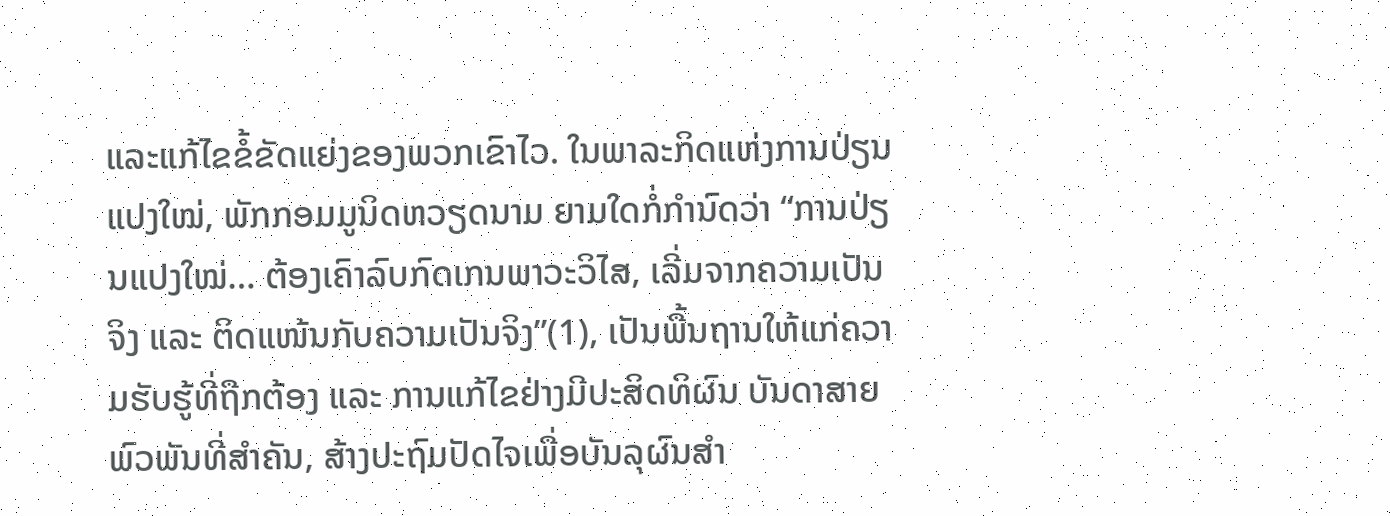ແລະແກ້ໄຂຂໍ້ຂັດແຍ່ງຂອງພວກເຂົາໄວ. ໃນພາລະກິດແຫ່ງການປ່ຽນແປງໃໝ່, ພັກກອມມູນິດຫວຽດນາມ ຍາມໃດກໍ່ກຳນົດວ່າ “ການປ່ຽນແປງໃໝ່… ຕ້ອງເຄົາລົບກົດເກນພາວະວິໄສ, ເລີ່ມຈາກຄວາມເປັນຈິງ ແລະ ຕິດແໜ້ນກັບຄວາມເປັນຈິງ”(1), ເປັນພື້ນຖານໃຫ້ແກ່ຄວາມຮັບຮູ້ທີ່ຖືກຕ້ອງ ແລະ ການແກ້ໄຂຢ່າງມີປະສິດທິຜົນ ບັນດາສາຍພົວພັນທີ່ສຳຄັນ, ສ້າງປະຖົມປັດໄຈເພື່ອບັນລຸຜົນສຳ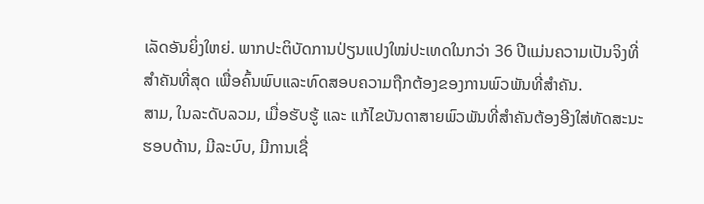ເລັດອັນຍິ່ງໃຫຍ່. ພາກປະຕິບັດການປ່ຽນແປງໃໝ່ປະເທດໃນກວ່າ 36 ປີແມ່ນຄວາມເປັນຈິງທີ່ສໍາຄັນທີ່ສຸດ ເພື່ອຄົ້ນພົບແລະທົດສອບຄວາມຖືກຕ້ອງຂອງການພົວພັນທີ່ສໍາຄັນ.
ສາມ, ໃນລະດັບລວມ, ເມື່ອຮັບຮູ້ ແລະ ແກ້ໄຂບັນດາສາຍພົວພັນທີ່ສຳຄັນຕ້ອງອີງໃສ່ທັດສະນະຮອບດ້ານ, ມີລະບົບ, ມີການເຊື່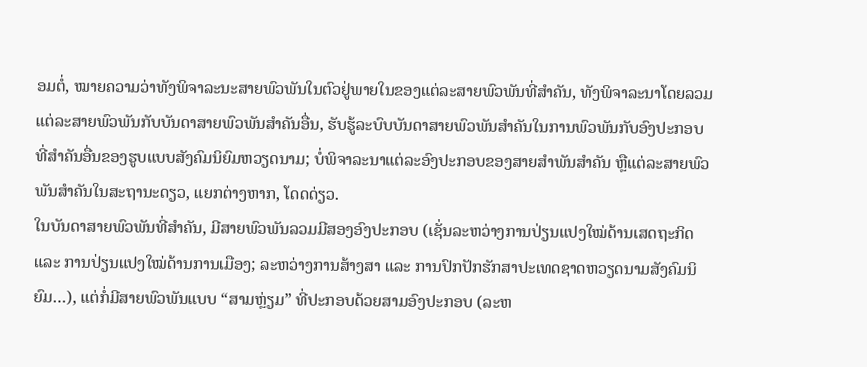ອມຕໍ່, ໝາຍຄວາມວ່າທັງພິຈາລະນະສາຍພົວພັນໃນຕົວຢູ່ພາຍໃນຂອງແຕ່ລະສາຍພົວພັນທີ່ສຳຄັນ, ທັງພິຈາລະນາໂດຍລວມແຕ່ລະສາຍພົວພັນກັບບັນດາສາຍພົວພັນສຳຄັນອື່ນ, ຮັບຮູ້ລະບົບບັນດາສາຍພົວພັນສຳຄັນໃນການພົວພັນກັບອົງປະກອບທີ່ສຳຄັນອື່ນຂອງຮູບແບບສັງຄົມນິຍົມຫວຽດນາມ; ບໍ່ພິຈາລະນາແຕ່ລະອົງປະກອບຂອງສາຍສໍາພັນສຳຄັນ ຫຼືແຕ່ລະສາຍພົວພັນສຳຄັນໃນສະຖານະດຽວ, ແຍກຕ່າງຫາກ, ໂດດດ່ຽວ.
ໃນບັນດາສາຍພົວພັນທີ່ສຳຄັນ, ມີສາຍພົວພັນລວມມີສອງອົງປະກອບ (ເຊັ່ນລະຫວ່າງການປ່ຽນແປງໃໝ່ດ້ານເສດຖະກິດ ແລະ ການປ່ຽນແປງໃໝ່ດ້ານການເມືອງ; ລະຫວ່າງການສ້າງສາ ແລະ ການປົກປັກຮັກສາປະເທດຊາດຫວຽດນາມສັງຄົມນິຍົມ…), ແຕ່ກໍ່ມີສາຍພົວພັນແບບ “ສາມຫຼ່ຽມ” ທີ່ປະກອບດ້ວຍສາມອົງປະກອບ (ລະຫ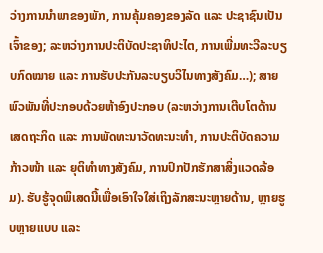ວ່າງການນຳພາຂອງພັກ, ການຄຸ້ມຄອງຂອງລັດ ແລະ ປະຊາຊົນເປັນເຈົ້າຂອງ; ລະຫວ່າງການປະຕິບັດປະຊາທິປະໄຕ, ການເພີ່ມທະວີລະບຽບກົດໝາຍ ແລະ ການຮັບປະກັນລະບຽບວິໄນທາງສັງຄົມ…); ສາຍພົວພັນທີ່ປະກອບດ້ວຍຫ້າອົງປະກອບ (ລະຫວ່າງການເຕີບໂຕດ້ານເສດຖະກິດ ແລະ ການພັດທະນາວັດທະນະທຳ, ການປະຕິບັດຄວາມກ້າວໜ້າ ແລະ ຍຸຕິທຳທາງສັງຄົມ, ການປົກປັກຮັກສາສິ່ງແວດລ້ອມ). ຮັບຮູ້ຈຸດພິເສດນີ້ເພື່ອເອົາໃຈໃສ່ເຖິງລັກສະນະຫຼາຍດ້ານ, ຫຼາຍຮູບຫຼາຍແບບ ແລະ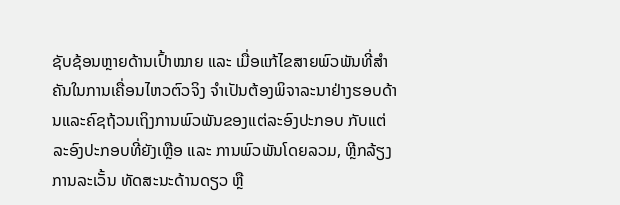ຊັບຊ້ອນຫຼາຍດ້ານເປົ້າໝາຍ ແລະ ເມື່ອແກ້ໄຂສາຍພົວພັນທີ່ສຳຄັນໃນການເຄື່ອນໄຫວຕົວຈິງ ຈຳເປັນຕ້ອງພິຈາລະນາຢ່າງຮອບດ້ານແລະຄົຊຖ້ວນເຖິງການພົວພັນຂອງແຕ່ລະອົງປະກອບ ກັບແຕ່ລະອົງປະກອບທີ່ຍັງເຫຼືອ ແລະ ການພົວພັນໂດຍລວມ, ຫຼີກລ້ຽງການລະເວັ້ນ ທັດສະນະດ້ານດຽວ ຫຼື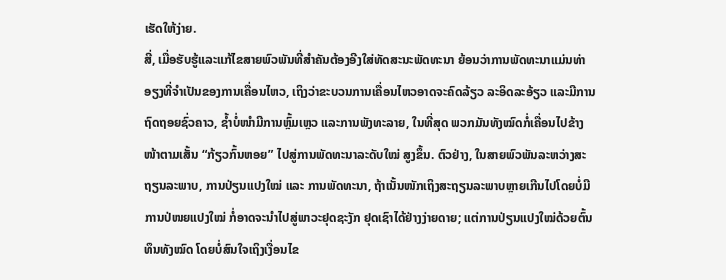ເຮັດໃຫ້ງ່າຍ.
ສີ່, ເມື່ອຮັບຮູ້ແລະແກ້ໄຂສາຍພົວພັນທີ່ສຳຄັນຕ້ອງອີງໃສ່ທັດສະນະພັດທະນາ ຍ້ອນວ່າການພັດທະນາແມ່ນທ່າອຽງທີ່ຈຳເປັນຂອງການເຄື່ອນໄຫວ, ເຖິງວ່າຂະບວນການເຄື່ອນໄຫວອາດຈະຄົດລ້ຽວ ລະອິດລະອ້ຽວ ແລະມີການຖົດຖອຍຊົ່ວຄາວ, ຊ້ຳບໍ່ໜຳມີການຫຼົ້ມເຫຼວ ແລະການພັງທະລາຍ, ໃນທີ່ສຸດ ພວກມັນທັງໝົດກໍ່ເຄື່ອນໄປຂ້າງໜ້າຕາມເສັ້ນ “ກ້ຽວກົ້ນຫອຍ” ໄປສູ່ການພັດທະນາລະດັບໃໝ່ ສູງຂຶ້ນ. ຕົວຢ່າງ, ໃນສາຍພົວພັນລະຫວ່າງສະຖຽນລະພາບ, ການປ່ຽນແປງໃໝ່ ແລະ ການພັດທະນາ, ຖ້າເນັ້ນໜັກເຖິງສະຖຽນລະພາບຫຼາຍເກີນໄປໂດຍບໍ່ມີການປ່ໜຍແປງໃໝ່ ກໍ່ອາດຈະນໍາໄປສູ່ພາວະຢຸດຊະງັກ ຢຸດເຊົາໄດ້ຢ່າງງ່າຍດາຍ; ແຕ່ການປ່ຽນແປງໃໝ່ດ້ວຍຕົ້ນທຶນທັງໝົດ ໂດຍບໍ່ສົນໃຈເຖິງເງື່ອນໄຂ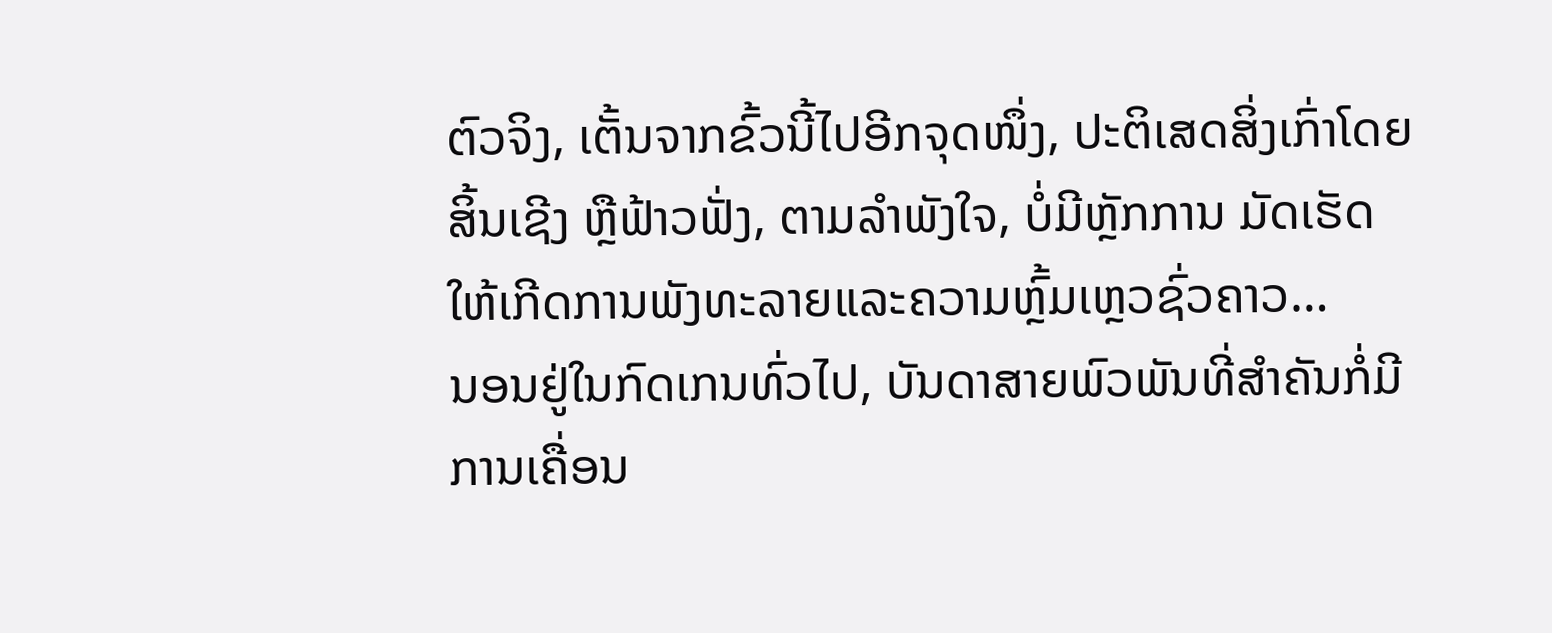ຕົວຈິງ, ເຕັ້ນຈາກຂົ້ວນີ້ໄປອີກຈຸດໜຶ່ງ, ປະຕິເສດສິ່ງເກົ່າໂດຍສິ້ນເຊີງ ຫຼືຟ້າວຟັ່ງ, ຕາມລຳພັງໃຈ, ບໍ່ມີຫຼັກການ ມັດເຮັດໃຫ້ເກີດການພັງທະລາຍແລະຄວາມຫຼົ້ມເຫຼວຊົ່ວຄາວ…
ນອນຢູ່ໃນກົດເກນທົ່ວໄປ, ບັນດາສາຍພົວພັນທີ່ສຳຄັນກໍ່ມີການເຄື່ອນ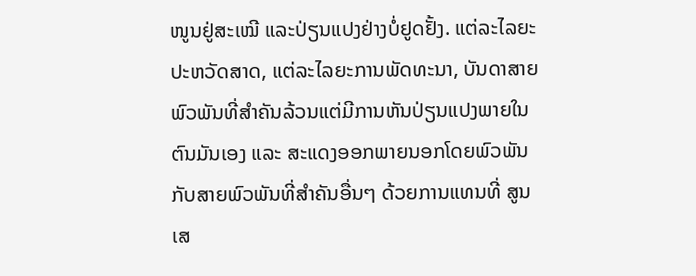ໜູນຢູ່ສະເໝີ ແລະປ່ຽນແປງຢ່າງບໍ່ຢູດຢັ້ງ. ແຕ່ລະໄລຍະປະຫວັດສາດ, ແຕ່ລະໄລຍະການພັດທະນາ, ບັນດາສາຍພົວພັນທີ່ສຳຄັນລ້ວນແຕ່ມີການຫັນປ່ຽນແປງພາຍໃນຕົນມັນເອງ ແລະ ສະແດງອອກພາຍນອກໂດຍພົວພັນກັບສາຍພົວພັນທີ່ສຳຄັນອື່ນໆ ດ້ວຍການແທນທີ່ ສູນເສ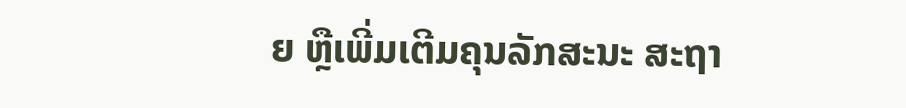ຍ ຫຼືເພີ່ມເຕີມຄຸນລັກສະນະ ສະຖາ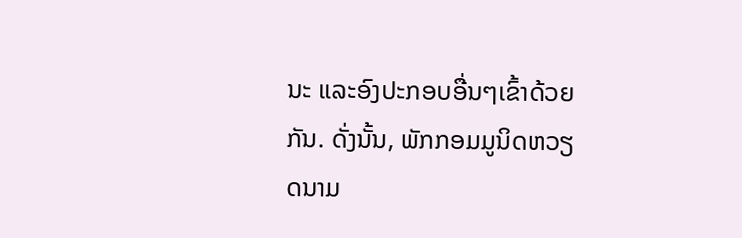ນະ ແລະອົງປະກອບອື່ນໆເຂົ້າດ້ວຍກັນ. ດັ່ງນັ້ນ, ພັກກອມມູນິດຫວຽດນາມ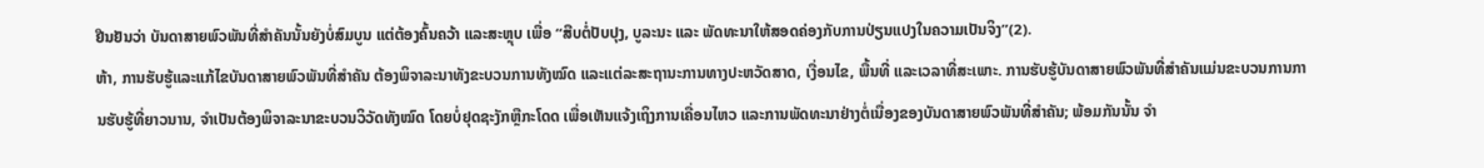ຢືນຢັນວ່າ ບັນດາສາຍພົວພັນທີ່ສຳຄັນນັ້ນຍັງບໍ່ສົມບູນ ແຕ່ຕ້ອງຄົ້ນຄວ້າ ແລະສະຫຼຸບ ເພື່ອ “ສືບຕໍ່ປັບປຸງ, ບູລະນະ ແລະ ພັດທະນາໃຫ້ສອດຄ່ອງກັບການປ່ຽນແປງໃນຄວາມເປັນຈິງ”(2).
ຫ້າ, ການຮັບຮູ້ແລະແກ້ໄຂບັນດາສາຍພົວພັນທີ່ສຳຄັນ ຕ້ອງພິຈາລະນາທັງຂະບວນການທັງໝົດ ແລະແຕ່ລະສະຖານະການທາງປະຫວັດສາດ, ເງື່ອນໄຂ, ພື້ນທີ່ ແລະເວລາທີ່ສະເພາະ. ການຮັບຮູ້ບັນດາສາຍພົວພັນທີ່ສຳຄັນແມ່ນຂະບວນການການຮັບຮູ້ທີ່ຍາວນານ, ຈຳເປັນຕ້ອງພິຈາລະນາຂະບວນວິວັດທັງໝົດ ໂດຍບໍ່ຢຸດຊະງັກຫຼືກະໂດດ ເພື່ອເຫັນແຈ້ງເຖິງການເຄື່ອນໄຫວ ແລະການພັດທະນາຢ່າງຕໍ່ເນື່ອງຂອງບັນດາສາຍພົວພັນທີ່ສຳຄັນ; ພ້ອມກັນນັ້ນ ຈຳ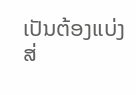ເປັນຕ້ອງແບ່ງສ່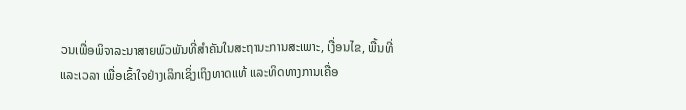ວນເພື່ອພິຈາລະນາສາຍພົວພັນທີ່ສຳຄັນໃນສະຖານະການສະເພາະ, ເງື່ອນໄຂ, ພື້ນທີ່ ແລະເວລາ ເພື່ອເຂົ້າໃຈຢ່າງເລິກເຊິ່ງເຖິງທາດແທ້ ແລະທິດທາງການເຄື່ອ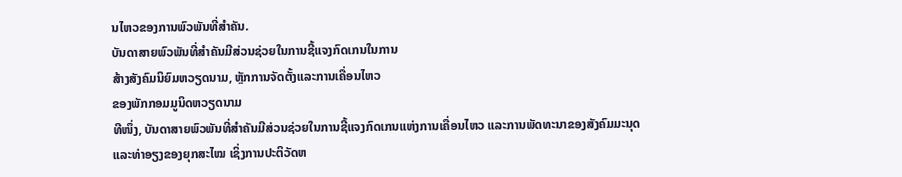ນໄຫວຂອງການພົວພັນທີ່ສຳຄັນ.
ບັນດາສາຍພົວພັນທີ່ສຳຄັນມີສ່ວນຊ່ວຍໃນການຊີ້ແຈງກົດເກນໃນການ
ສ້າງສັງຄົມນິຍົມຫວຽດນາມ, ຫຼັກການຈັດຕັ້ງແລະການເຄື່ອນໄຫວ
ຂອງພັກກອມມູນິດຫວຽດນາມ
ທີໜຶ່ງ, ບັນດາສາຍພົວພັນທີ່ສຳຄັນມີສ່ວນຊ່ວຍໃນການຊີ້ແຈງກົດເກນແຫ່ງການເຄື່ອນໄຫວ ແລະການພັດທະນາຂອງສັງຄົມມະນຸດ ແລະທ່າອຽງຂອງຍຸກສະໄໝ ເຊິ່ງການປະຕິວັດຫ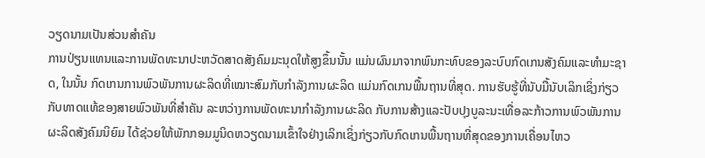ວຽດນາມເປັນສ່ວນສຳຄັນ
ການປ່ຽນແທນແລະການພັດທະນາປະຫວັດສາດສັງຄົມມະນຸດໃຫ້ສູງຂຶ້ນນັ້ນ ແມ່ນຜົນມາຈາກພົນກະທົບຂອງລະບົບກົດເກນສັງຄົມແລະທຳມະຊາດ, ໃນນັ້ນ ກົດເກນການພົວພັນການຜະລິດທີ່ເໝາະສົມກັບກຳລັງການຜະລິດ ແມ່ນກົດເກນພື້ນຖານທີ່ສຸດ. ການຮັບຮູ້ທີ່ນັບມື້ນັບເລິກເຊິ່ງກ່ຽວກັບທາດແທ້ຂອງສາຍພົວພັນທີ່ສຳຄັນ ລະຫວ່າງການພັດທະນາກຳລັງການຜະລິດ ກັບການສ້າງແລະປັບປຸງບູລະນະເທື່ອລະກ້າວການພົວພັນການຜະລິດສັງຄົມນິຍົມ ໄດ້ຊ່ວຍໃຫ້ພັກກອມມູນິດຫວຽດນາມເຂົ້າໃຈຢ່າງເລິກເຊິ່ງກ່ຽວກັບກົດເກນພື້ນຖານທີ່ສຸດຂອງການເຄື່ອນໄຫວ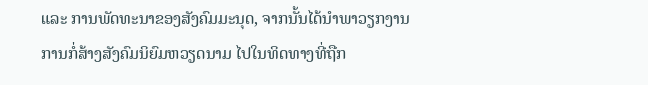ແລະ ການພັດທະນາຂອງສັງຄົມມະນຸດ, ຈາກນັ້ນໄດ້ນຳພາວຽກງານການກໍ່ສ້າງສັງຄົມນິຍົມຫວຽດນາມ ໄປໃນທິດທາງທີ່ຖືກ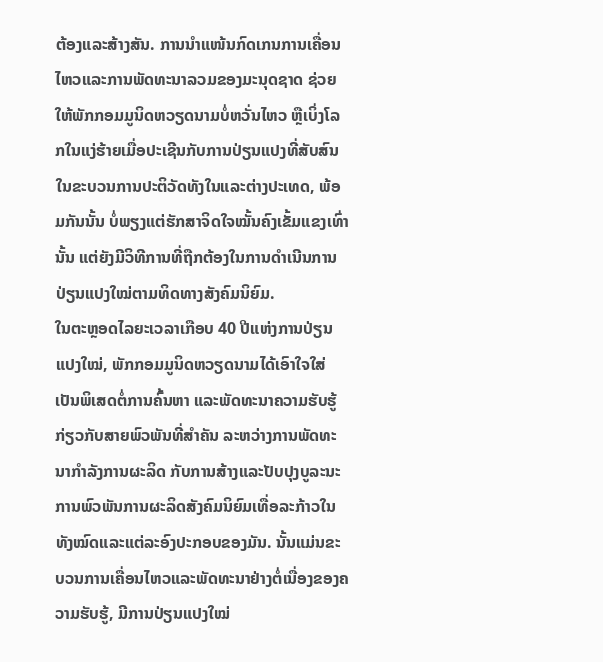ຕ້ອງແລະສ້າງສັນ. ການນຳແໜ້ນກົດເກນການເຄື່ອນໄຫວແລະການພັດທະນາລວມຂອງມະນຸດຊາດ ຊ່ວຍໃຫ້ພັກກອມມູນິດຫວຽດນາມບໍ່ຫວັ່ນໄຫວ ຫຼືເບິ່ງໂລກໃນແງ່ຮ້າຍເມື່ອປະເຊີນກັບການປ່ຽນແປງທີ່ສັບສົນໃນຂະບວນການປະຕິວັດທັງໃນແລະຕ່າງປະເທດ, ພ້ອມກັນນັ້ນ ບໍ່ພຽງແຕ່ຮັກສາຈິດໃຈໝັ້ນຄົງເຂັ້ມແຂງເທົ່ານັ້ນ ແຕ່ຍັງມີວິທີການທີ່ຖືກຕ້ອງໃນການດຳເນີນການປ່ຽນແປງໃໝ່ຕາມທິດທາງສັງຄົມນິຍົມ.
ໃນຕະຫຼອດໄລຍະເວລາເກືອບ 40 ປີແຫ່ງການປ່ຽນແປງໃໝ່, ພັກກອມມູນິດຫວຽດນາມໄດ້ເອົາໃຈໃສ່ເປັນພິເສດຕໍ່ການຄົ້ນຫາ ແລະພັດທະນາຄວາມຮັບຮູ້ກ່ຽວກັບສາຍພົວພັນທີ່ສຳຄັນ ລະຫວ່າງການພັດທະນາກຳລັງການຜະລິດ ກັບການສ້າງແລະປັບປຸງບູລະນະການພົວພັນການຜະລິດສັງຄົມນິຍົມເທື່ອລະກ້າວໃນທັງໝົດແລະແຕ່ລະອົງປະກອບຂອງມັນ. ນັ້ນແມ່ນຂະບວນການເຄື່ອນໄຫວແລະພັດທະນາຢ່າງຕໍ່ເນື່ອງຂອງຄວາມຮັບຮູ້, ມີການປ່ຽນແປງໃໝ່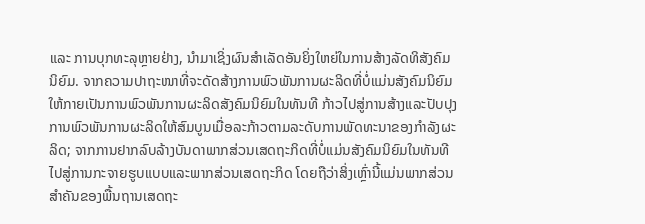ແລະ ການບຸກທະລຸຫຼາຍຢ່າງ, ນຳມາເຊິ່ງຜົນສຳເລັດອັນຍິ່ງໃຫຍ່ໃນການສ້າງລັດທິສັງຄົມນິຍົມ. ຈາກຄວາມປາຖະໜາທີ່ຈະດັດສ້າງການພົວພັນການຜະລິດທີ່ບໍ່ແມ່ນສັງຄົມນິຍົມ ໃຫ້ກາຍເປັນການພົວພັນການຜະລິດສັງຄົມນິຍົມໃນທັນທີ ກ້າວໄປສູ່ການສ້າງແລະປັບປຸງການພົວພັນການຜະລິດໃຫ້ສົມບູນເມື່ອລະກ້າວຕາມລະດັບການພັດທະນາຂອງກຳລັງຜະລິດ; ຈາກການຢາກລົບລ້າງບັນດາພາກສ່ວນເສດຖະກິດທີ່ບໍ່ແມ່ນສັງຄົມນິຍົມໃນທັນທີ ໄປສູ່ການກະຈາຍຮູບແບບແລະພາກສ່ວນເສດຖະກິດ ໂດຍຖືວ່າສິ່ງເຫຼົ່ານີ້ແມ່ນພາກສ່ວນສຳຄັນຂອງພື້ນຖານເສດຖະ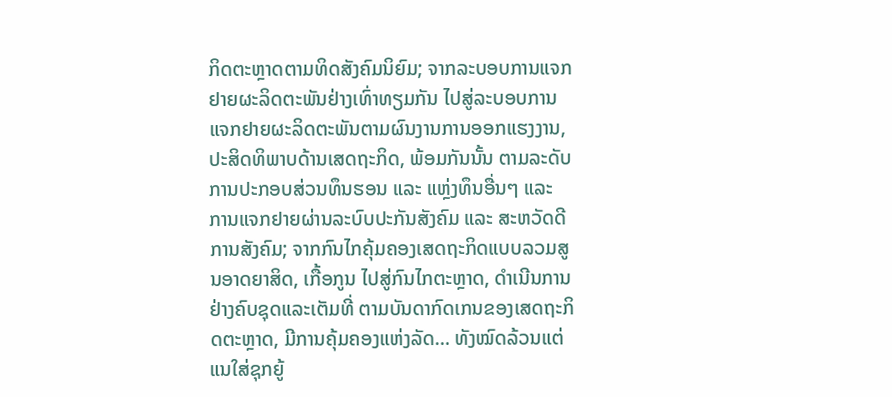ກິດຕະຫຼາດຕາມທິດສັງຄົມນິຍົມ; ຈາກລະບອບການແຈກຢາຍຜະລິດຕະພັນຢ່າງເທົ່າທຽມກັນ ໄປສູ່ລະບອບການແຈກຢາຍຜະລິດຕະພັນຕາມຜົນງານການອອກແຮງງານ, ປະສິດທິພາບດ້ານເສດຖະກິດ, ພ້ອມກັນນັ້ນ ຕາມລະດັບການປະກອບສ່ວນທຶນຮອນ ແລະ ແຫຼ່ງທຶນອື່ນໆ ແລະ ການແຈກຢາຍຜ່ານລະບົບປະກັນສັງຄົມ ແລະ ສະຫວັດດີການສັງຄົມ; ຈາກກົນໄກຄຸ້ມຄອງເສດຖະກິດແບບລວມສູນອາດຍາສິດ, ເກື້ອກູນ ໄປສູ່ກົນໄກຕະຫຼາດ, ດຳເນີນການຢ່າງຄົບຊຸດແລະເຕັມທີ່ ຕາມບັນດາກົດເກນຂອງເສດຖະກິດຕະຫຼາດ, ມີການຄຸ້ມຄອງແຫ່ງລັດ… ທັງໝົດລ້ວນແຕ່ແນໃສ່ຊຸກຍູ້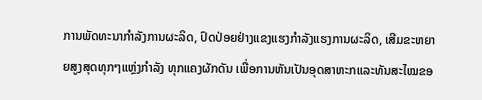ການພັດທະນາກຳລັງການຜະລິດ, ປົດປ່ອຍຢ່າງແຂງແຮງກຳລັງແຮງການຜະລິດ, ເສີມຂະຫຍາຍສູງສຸດທຸກໆແຫຼ່ງກຳລັງ ທຸກແຄງຜັກດັນ ເພື່ອການຫັນເປັນອຸດສາຫະກແລະທັນສະໄໝຂອ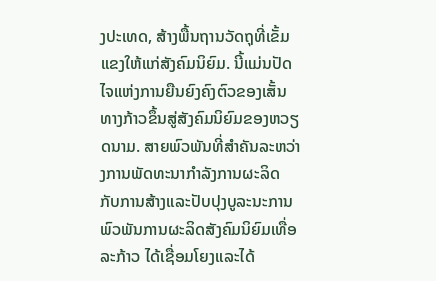ງປະເທດ, ສ້າງພື້ນຖານວັດຖຸທີ່ເຂັ້ມແຂງໃຫ້ແກ່ສັງຄົມນິຍົມ. ນີ້ແມ່ນປັດໄຈແຫ່ງການຍືນຍົງຄົງຕົວຂອງເສັ້ນທາງກ້າວຂຶ້ນສູ່ສັງຄົມນິຍົມຂອງຫວຽດນາມ. ສາຍພົວພັນທີ່ສຳຄັນລະຫວ່າງການພັດທະນາກຳລັງການຜະລິດ ກັບການສ້າງແລະປັບປຸງບູລະນະການພົວພັນການຜະລິດສັງຄົມນິຍົມເທື່ອລະກ້າວ ໄດ້ເຊື່ອມໂຍງແລະໄດ້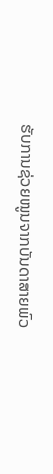ຮັບການຊ່ວຍໜູນຈາກບັນດາສາຍພົວ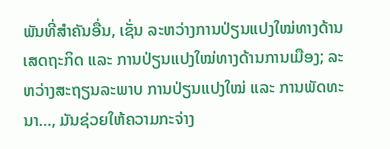ພັນທີ່ສຳຄັນອື່ນ, ເຊັ່ນ ລະຫວ່າງການປ່ຽນແປງໃໝ່ທາງດ້ານເສດຖະກິດ ແລະ ການປ່ຽນແປງໃໝ່ທາງດ້ານການເມືອງ; ລະຫວ່າງສະຖຽນລະພາບ ການປ່ຽນແປງໃໝ່ ແລະ ການພັດທະນາ…, ມັນຊ່ວຍໃຫ້ຄວາມກະຈ່າງ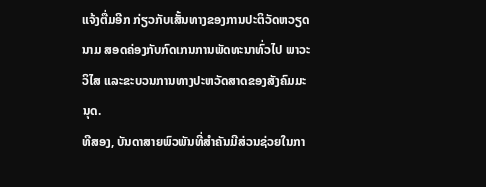ແຈ້ງຕື່ມອີກ ກ່ຽວກັບເສັ້ນທາງຂອງການປະຕິວັດຫວຽດນາມ ສອດຄ່ອງກັບກົດເກນການພັດທະນາທົ່ວໄປ ພາວະວິໄສ ແລະຂະບວນການທາງປະຫວັດສາດຂອງສັງຄົມມະນຸດ.
ທີສອງ, ບັນດາສາຍພົວພັນທີ່ສຳຄັນມີສ່ວນຊ່ວຍໃນກາ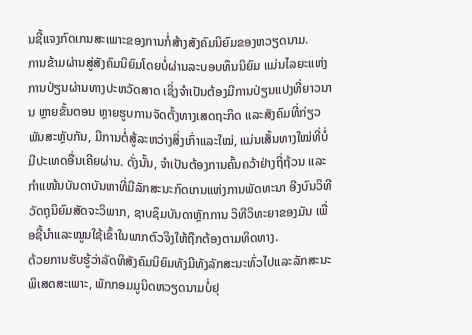ນຊີ້ແຈງກົດເກນສະເພາະຂອງການກໍ່ສ້າງສັງຄົມນິຍົມຂອງຫວຽດນາມ.
ການຂ້າມຜ່ານສູ່ສັງຄົມນິຍົມໂດຍບໍ່ຜ່ານລະບອບທຶນນິຍົມ ແມ່ນໄລຍະແຫ່ງການປ່ຽນຜ່ານທາງປະຫວັດສາດ ເຊິ່ງຈຳເປັນຕ້ອງມີການປ່ຽນແປງທີ່ຍາວນານ ຫຼາຍຂັ້ນຕອນ ຫຼາຍຮູບການຈັດຕັ້ງທາງເສດຖະກິດ ແລະສັງຄົມທີ່ກ່ຽວພັນສະຫຼັບກັນ, ມີການຕໍ່ສູ້ລະຫວ່າງສິ່ງເກົ່າແລະໃໝ່, ແມ່ນເສັ້ນທາງໃໝ່ທີ່ບໍ່ມີປະເທດອື່ນເຄີຍຜ່ານ. ດັ່ງນັ້ນ, ຈຳເປັນຕ້ອງການຄົ້ນຄວ້າຢ່າງຖີ່ຖ້ວນ ແລະກຳແໜ້ນບັນດາບັນຫາທີ່ມີລັກສະນະກົດເກນແຫ່ງການພັດທະນາ ອີງບົນວິທີວັດຖຸນິຍົມສັດຈະວິພາກ, ຊາບຊຶມບັນດາຫຼັກການ ວິທີວິທະຍາຂອງມັນ ເພື່ອຊີ້ນຳແລະໝູນໃຊ້ເຂົ້າໃນພາກຕົວຈິງໃຫ້ຖືກຕ້ອງຕາມທິດທາງ.
ດ້ວຍການຮັບຮູ້ວ່າລັດທິສັງຄົມນິຍົມທັງມີທັງລັກສະນະທົ່ວໄປແລະລັກສະນະພິເສດສະເພາະ, ພັກກອມມູນິດຫວຽດນາມບໍ່ຢຸ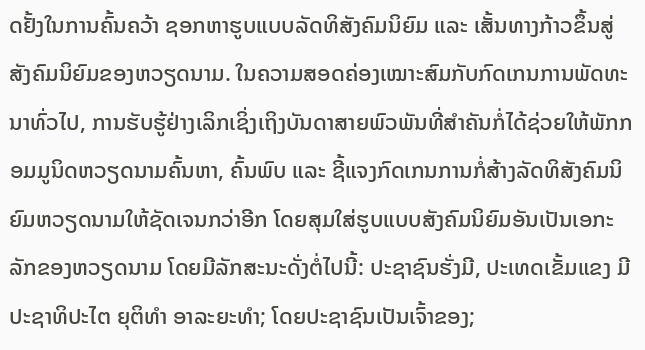ດຢັ້ງໃນການຄົ້ນຄວ້າ ຊອກຫາຮູບແບບລັດທິສັງຄົມນິຍົມ ແລະ ເສັ້ນທາງກ້າວຂຶ້ນສູ່ສັງຄົມນິຍົມຂອງຫວຽດນາມ. ໃນຄວາມສອດຄ່ອງເໝາະສົມກັບກົດເກນການພັດທະນາທົ່ວໄປ, ການຮັບຮູ້ຢ່າງເລິກເຊິ່ງເຖິງບັນດາສາຍພົວພັນທີ່ສຳຄັນກໍ່ໄດ້ຊ່ວຍໃຫ້ພັກກອມມູນິດຫວຽດນາມຄົ້ນຫາ, ຄົ້ນພົບ ແລະ ຊີ້ແຈງກົດເກນການກໍ່ສ້າງລັດທິສັງຄົມນິຍົມຫວຽດນາມໃຫ້ຊັດເຈນກວ່າອີກ ໂດຍສຸມໃສ່ຮູບແບບສັງຄົມນິຍົມອັນເປັນເອກະລັກຂອງຫວຽດນາມ ໂດຍມີລັກສະນະດັ່ງຕໍ່ໄປນີ້: ປະຊາຊົນຮັ່ງມີ, ປະເທດເຂັ້ມແຂງ ມີປະຊາທິປະໄຕ ຍຸຕິທຳ ອາລະຍະທຳ; ໂດຍປະຊາຊົນເປັນເຈົ້າຂອງ;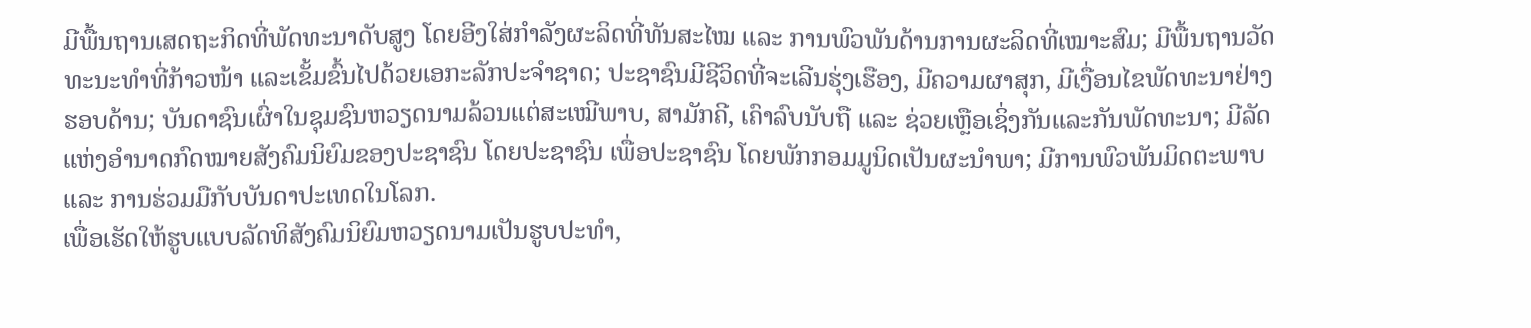ມີພື້ນຖານເສດຖະກິດທີ່ພັດທະນາດັບສູງ ໂດຍອີງໃສ່ກຳລັງຜະລິດທີ່ທັນສະໄໝ ແລະ ການພົວພັນດ້ານການຜະລິດທີ່ເໝາະສົມ; ມີພື້ນຖານວັດທະນະທຳທີ່ກ້າວໜ້າ ແລະເຂັ້ມຂົ້ນໄປດ້ວຍເອກະລັກປະຈຳຊາດ; ປະຊາຊົນມີຊີວິດທີ່ຈະເລີນຮຸ່ງເຮືອງ, ມີຄວາມຜາສຸກ, ມີເງື່ອນໄຂພັດທະນາຢ່າງຮອບດ້ານ; ບັນດາຊົນເຜົ່າໃນຊຸມຊົນຫວຽດນາມລ້ວນແຕ່ສະເໝີພາບ, ສາມັກຄີ, ເຄົາລົບນັບຖື ແລະ ຊ່ວຍເຫຼືອເຊິ່ງກັນແລະກັນພັດທະນາ; ມີລັດແຫ່ງອຳນາດກົດໝາຍສັງຄົມນິຍົມຂອງປະຊາຊົນ ໂດຍປະຊາຊົນ ເພື່ອປະຊາຊົນ ໂດຍພັກກອມມູນິດເປັນຜະນຳພາ; ມີການພົວພັນມິດຕະພາບ ແລະ ການຮ່ວມມືກັບບັນດາປະເທດໃນໂລກ.
ເພື່ອເຮັດໃຫ້ຮູບແບບລັດທິສັງຄົມນິຍົມຫວຽດນາມເປັນຮູບປະທຳ,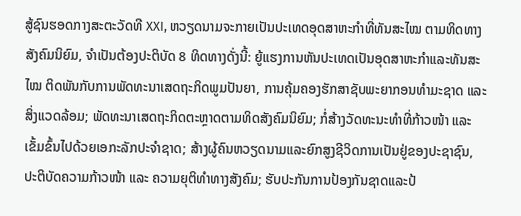ສູ້ຊົນຮອດກາງສະຕະວັດທີ XXI, ຫວຽດນາມຈະກາຍເປັນປະເທດອຸດສາຫະກຳທີ່ທັນສະໄໝ ຕາມທິດທາງສັງຄົມນິຍົມ, ຈຳເປັນຕ້ອງປະຕິບັດ 8 ທິດທາງດັ່ງນີ້: ຍູ້ແຮງການຫັນປະເທດເປັນອຸດສາຫະກຳແລະທັນສະໄໝ ຕິດພັນກັບການພັດທະນາເສດຖະກິດພູມປັນຍາ, ການຄຸ້ມຄອງຮັກສາຊັບພະຍາກອນທຳມະຊາດ ແລະສິ່ງແວດລ້ອມ; ພັດທະນາເສດຖະກິດຕະຫຼາດຕາມທິດສັງຄົມນິຍົມ; ກໍ່ສ້າງວັດທະນະທຳທີ່ກ້າວໜ້າ ແລະເຂັ້ມຂົ້ນໄປດ້ວຍເອກະລັກປະຈຳຊາດ; ສ້າງຜູ້ຄົນຫວຽດນາມແລະຍົກສູງຊີວິດການເປັນຢູ່ຂອງປະຊາຊົນ, ປະຕິບັດຄວາມກ້າວໜ້າ ແລະ ຄວາມຍຸຕິທຳທາງສັງຄົມ; ຮັບປະກັນການປ້ອງກັນຊາດແລະປ້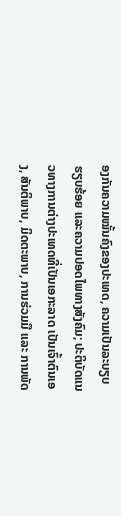ອງກັນຄວາມໝັ້ນຄົງຂອງປະເທດ, ຄວາມເປັນລະບຽບຮຽບຮ້ອຍ ແລະຄວາມປອດໄພທາງສັງຄົມ; ປະຕິບັດແນວທາງການຕ່າງປະເທດທີ່ເປັນເອກະລາດ ເປັນເຈົ້າຕົນເອງ, ສັນຕິພາບ, ມິດຕະພາບ, ການຮ່ວມມື ແລະ ການພັດ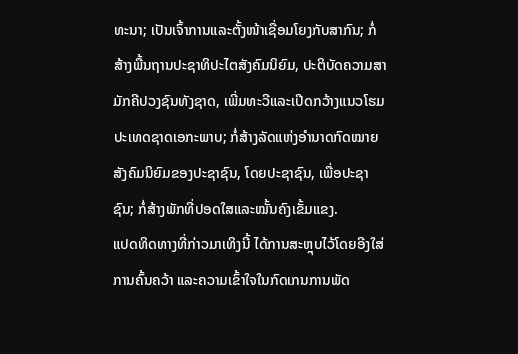ທະນາ; ເປັນເຈົ້າການແລະຕັ້ງໜ້າເຊື່ອມໂຍງກັບສາກົນ; ກໍ່ສ້າງພື້ນຖານປະຊາທິປະໄຕສັງຄົມນິຍົມ, ປະຕິບັດຄວາມສາມັກຄີປວງຊົນທັງຊາດ, ເພີ່ມທະວີແລະເປີດກວ້າງແນວໂຮມປະເທດຊາດເອກະພາບ; ກໍ່ສ້າງລັດແຫ່ງອຳນາດກົດໝາຍສັງຄົມນິຍົມຂອງປະຊາຊົນ, ໂດຍປະຊາຊົນ, ເພື່ອປະຊາຊົນ; ກໍ່ສ້າງພັກທີ່ປອດໃສແລະໝັ້ນຄົງເຂັ້ມແຂງ.
ແປດທິດທາງທີ່ກ່າວມາເທິງນີ້ ໄດ້ການສະຫຼຸບໄວ້ໂດຍອີງໃສ່ການຄົ້ນຄວ້າ ແລະຄວາມເຂົ້າໃຈໃນກົດເກນການພັດ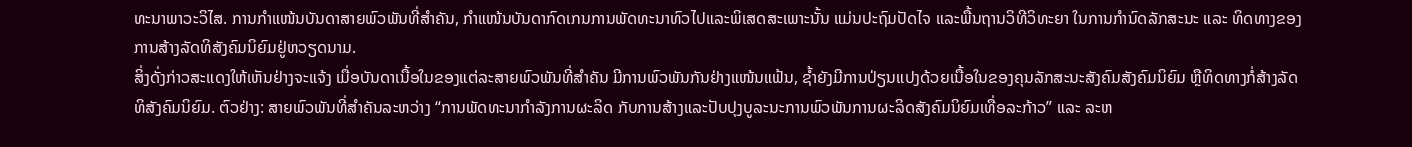ທະນາພາວະວິໄສ. ການກຳແໜ້ນບັນດາສາຍພົວພັນທີ່ສຳຄັນ, ກຳແໜ້ນບັນດາກົດເກນການພັດທະນາທົວໄປແລະພິເສດສະເພາະນັ້ນ ແມ່ນປະຖົມປັດໄຈ ແລະພື້ນຖານວິທີວິທະຍາ ໃນການກຳນົດລັກສະນະ ແລະ ທິດທາງຂອງການສ້າງລັດທິສັງຄົມນິຍົມຢູ່ຫວຽດນາມ.
ສິ່ງດັ່ງກ່າວສະແດງໃຫ້ເຫັນຢ່າງຈະແຈ້ງ ເມື່ອບັນດາເນື້ອໃນຂອງແຕ່ລະສາຍພົວພັນທີ່ສຳຄັນ ມີການພົວພັນກັນຢ່າງແໜ້ນແຟ້ນ, ຊ້ຳຍັງມີການປ່ຽນແປງດ້ວຍເນື້ອໃນຂອງຄຸນລັກສະນະສັງຄົມສັງຄົມນິຍົມ ຫຼືທິດທາງກໍ່ສ້າງລັດທິສັງຄົມນິຍົມ. ຕົວຢ່າງ: ສາຍພົວພັນທີ່ສຳຄັນລະຫວ່າງ “ການພັດທະນາກຳລັງການຜະລິດ ກັບການສ້າງແລະປັບປຸງບູລະນະການພົວພັນການຜະລິດສັງຄົມນິຍົມເທື່ອລະກ້າວ” ແລະ ລະຫ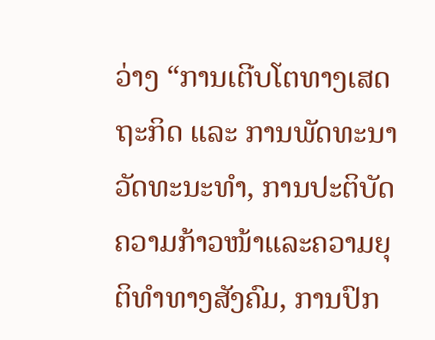ວ່າງ “ການເຕີບໂຕທາງເສດຖະກິດ ແລະ ການພັດທະນາວັດທະນະທຳ, ການປະຕິບັດຄວາມກ້າວໜ້າແລະຄວາມຍຸຕິທຳທາງສັງຄົມ, ການປົກ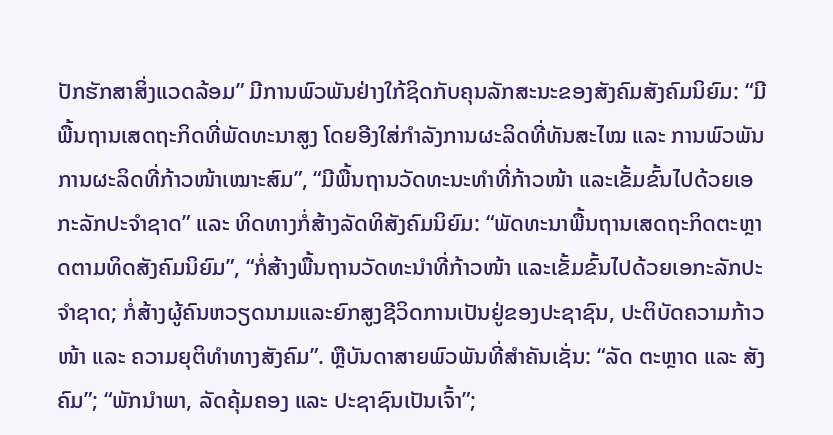ປັກຮັກສາສິ່ງແວດລ້ອມ” ມີການພົວພັນຢ່າງໃກ້ຊິດກັບຄຸນລັກສະນະຂອງສັງຄົມສັງຄົມນິຍົມ: “ມີພື້ນຖານເສດຖະກິດທີ່ພັດທະນາສູງ ໂດຍອີງໃສ່ກຳລັງການຜະລິດທີ່ທັນສະໄໝ ແລະ ການພົວພັນການຜະລິດທີ່ກ້າວໜ້າເໝາະສົມ”, “ມີພື້ນຖານວັດທະນະທຳທີ່ກ້າວໜ້າ ແລະເຂັ້ມຂົ້ນໄປດ້ວຍເອກະລັກປະຈຳຊາດ” ແລະ ທິດທາງກໍ່ສ້າງລັດທິສັງຄົມນິຍົມ: “ພັດທະນາພື້ນຖານເສດຖະກິດຕະຫຼາດຕາມທິດສັງຄົມນິຍົມ”, “ກໍ່ສ້າງພື້ນຖານວັດທະນຳທີ່ກ້າວໜ້າ ແລະເຂັ້ມຂົ້ນໄປດ້ວຍເອກະລັກປະຈຳຊາດ; ກໍ່ສ້າງຜູ້ຄົນຫວຽດນາມແລະຍົກສູງຊີວິດການເປັນຢູ່ຂອງປະຊາຊົນ, ປະຕິບັດຄວາມກ້າວໜ້າ ແລະ ຄວາມຍຸຕິທຳທາງສັງຄົມ”. ຫຼືບັນດາສາຍພົວພັນທີ່ສຳຄັນເຊັ່ນ: “ລັດ ຕະຫຼາດ ແລະ ສັງຄົມ”; “ພັກນຳພາ, ລັດຄຸ້ມຄອງ ແລະ ປະຊາຊົນເປັນເຈົ້າ”;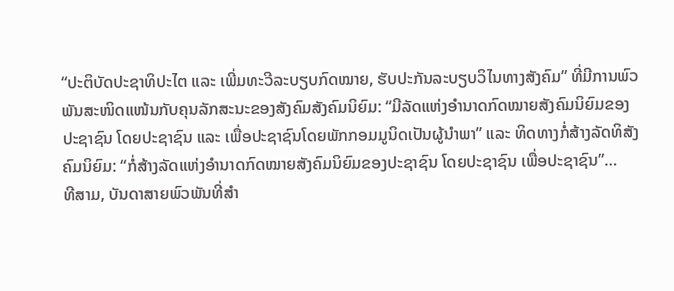“ປະຕິບັດປະຊາທິປະໄຕ ແລະ ເພີ່ມທະວີລະບຽບກົດໝາຍ, ຮັບປະກັນລະບຽບວິໄນທາງສັງຄົມ” ທີ່ມີການພົວພັນສະໜິດແໜ້ນກັບຄຸນລັກສະນະຂອງສັງຄົມສັງຄົມນິຍົມ: “ມີລັດແຫ່ງອຳນາດກົດໝາຍສັງຄົມນິຍົມຂອງປະຊາຊົນ ໂດຍປະຊາຊົນ ແລະ ເພື່ອປະຊາຊົນໂດຍພັກກອມມູນິດເປັນຜູ້ນຳພາ” ແລະ ທິດທາງກໍ່ສ້າງລັດທິສັງຄົມນິຍົມ: “ກໍ່ສ້າງລັດແຫ່ງອຳນາດກົດໝາຍສັງຄົມນິຍົມຂອງປະຊາຊົນ ໂດຍປະຊາຊົນ ເພື່ອປະຊາຊົນ”…
ທີສາມ, ບັນດາສາຍພົວພັນທີ່ສຳ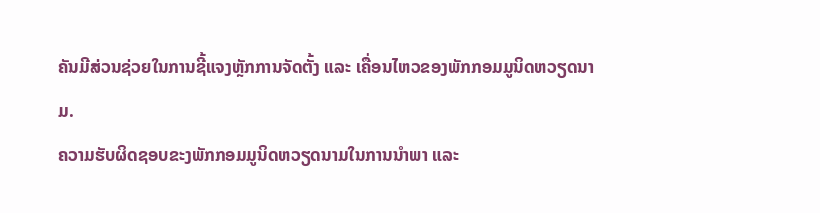ຄັນມີສ່ວນຊ່ວຍໃນການຊີ້ແຈງຫຼັກການຈັດຕັ້ງ ແລະ ເຄື່ອນໄຫວຂອງພັກກອມມູນິດຫວຽດນາມ.
ຄວາມຮັບຜິດຊອບຂະງພັກກອມມູນິດຫວຽດນາມໃນການນຳພາ ແລະ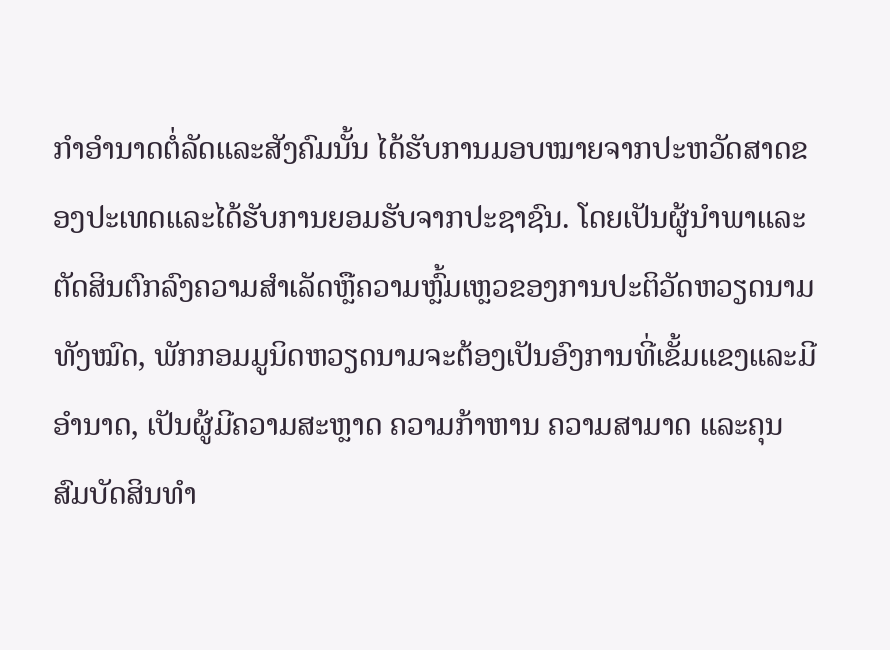ກຳອຳນາດຕໍ່ລັດແລະສັງຄົມນັ້ນ ໄດ້ຮັບການມອບໝາຍຈາກປະຫວັດສາດຂອງປະເທດແລະໄດ້ຮັບການຍອມຮັບຈາກປະຊາຊົນ. ໂດຍເປັນຜູ້ນຳພາແລະຕັດສິນຕົກລົງຄວາມສຳເລັດຫຼືຄວາມຫຼົ້ມເຫຼວຂອງການປະຕິວັດຫວຽດນາມທັງໝົດ, ພັກກອມມູນິດຫວຽດນາມຈະຕ້ອງເປັນອົງການທີ່ເຂັ້ມແຂງແລະມີອຳນາດ, ເປັນຜູ້ມີຄວາມສະຫຼາດ ຄວາມກ້າຫານ ຄວາມສາມາດ ແລະຄຸນສົມບັດສິນທຳ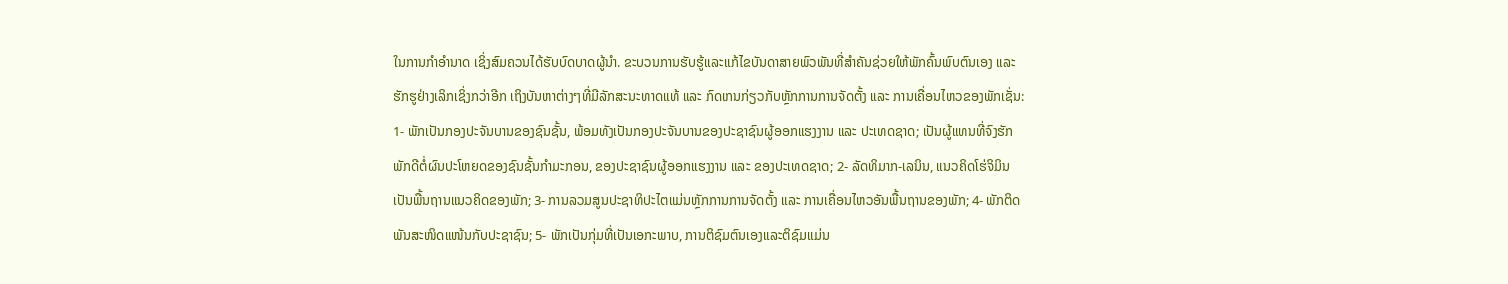ໃນການກຳອຳນາດ ເຊິ່ງສົມຄວນໄດ້ຮັບບົດບາດຜູ້ນຳ. ຂະບວນການຮັບຮູ້ແລະແກ້ໄຂບັນດາສາຍພົວພັນທີ່ສຳຄັນຊ່ວຍໃຫ້ພັກຄົ້ນພົບຕົນເອງ ແລະ ຮັກຮູຢ່າງເລິກເຊິ່ງກວ່າອີກ ເຖິງບັນຫາຕ່າງໆທີ່ມີລັກສະນະທາດແທ້ ແລະ ກົດເກນກ່ຽວກັບຫຼັກການການຈັດຕັ້ງ ແລະ ການເຄື່ອນໄຫວຂອງພັກເຊັ່ນ: 1- ພັກເປັນກອງປະຈັນບານຂອງຊົນຊັ້ນ, ພ້ອມທັງເປັນກອງປະຈັນບານຂອງປະຊາຊົນຜູ້ອອກແຮງງານ ແລະ ປະເທດຊາດ; ເປັນຜູ້ແທນທີ່ຈົງຮັກພັກດີຕໍ່ຜົນປະໂຫຍດຂອງຊົນຊັ້ນກຳມະກອນ, ຂອງປະຊາຊົນຜູ້ອອກແຮງງານ ແລະ ຂອງປະເທດຊາດ; 2- ລັດທິມາກ-ເລນິນ, ແນວຄິດໂຮ່ຈິມິນ ເປັນພື້ນຖານແນວຄິດຂອງພັກ; 3- ການລວມສູນປະຊາທິປະໄຕແມ່ນຫຼັກການການຈັດຕັ້ງ ແລະ ການເຄື່ອນໄຫວອັນພື້ນຖານຂອງພັກ; 4- ພັກຕິດພັນສະໜິດແໜ້ນກັບປະຊາຊົນ; 5- ພັກເປັນກຸ່ມທີ່ເປັນເອກະພາບ, ການຕິຊົມຕົນເອງແລະຕິຊົມແມ່ນ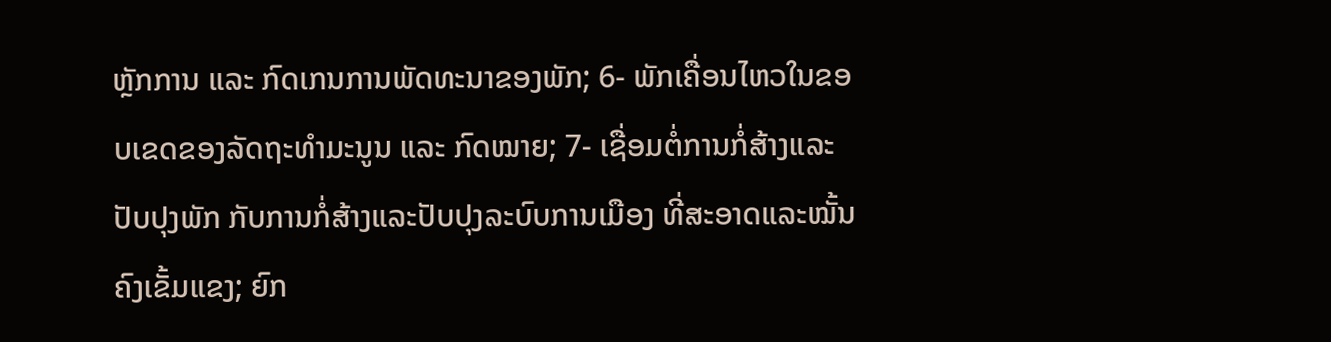ຫຼັກການ ແລະ ກົດເກນການພັດທະນາຂອງພັກ; 6- ພັກເຄື່ອນໄຫວໃນຂອບເຂດຂອງລັດຖະທຳມະນູນ ແລະ ກົດໝາຍ; 7- ເຊື່ອມຕໍ່ການກໍ່ສ້າງແລະປັບປຸງພັກ ກັບການກໍ່ສ້າງແລະປັບປຸງລະບົບການເມືອງ ທີ່ສະອາດແລະໝັ້ນຄົງເຂັ້ມແຂງ; ຍົກ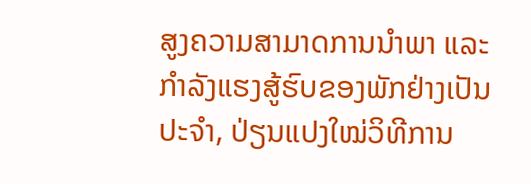ສູງຄວາມສາມາດການນຳພາ ແລະ ກຳລັງແຮງສູ້ຮົບຂອງພັກຢ່າງເປັນປະຈຳ, ປ່ຽນແປງໃໝ່ວິທີການ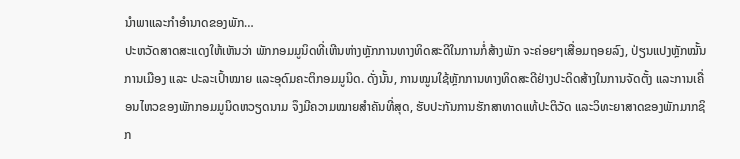ນຳພາແລະກຳອຳນາດຂອງພັກ…
ປະຫວັດສາດສະແດງໃຫ້ເຫັນວ່າ ພັກກອມມູນິດທີ່ເຫີນຫ່າງຫຼັກການທາງທິດສະດີໃນການກໍ່ສ້າງພັກ ຈະຄ່ອຍໆເສື່ອມຖອຍລົງ, ປ່ຽນແປງຫຼັກໝັ້ນການເມືອງ ແລະ ປະລະເປົ້າໝາຍ ແລະອຸດົມຄະຕິກອມມູນິດ. ດັ່ງນັ້ນ, ການໝູນໃຊ້ຫຼັກການທາງທິດສະດີຢ່າງປະດິດສ້າງໃນການຈັດຕັ້ງ ແລະການເຄື່ອນໄຫວຂອງພັກກອມມູນິດຫວຽດນາມ ຈຶງມີຄວາມໝາຍສຳຄັນທີ່ສຸດ, ຮັບປະກັນການຮັກສາທາດແທ້ປະຕິວັດ ແລະວິທະຍາສາດຂອງພັກມາກຊິກ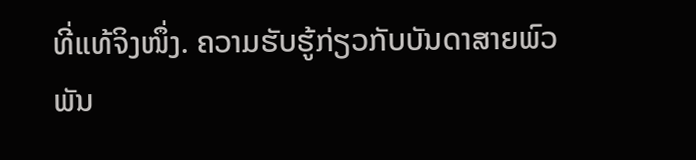ທີ່ແທ້ຈິງໜຶ່ງ. ຄວາມຮັບຮູ້ກ່ຽວກັບບັນດາສາຍພົວພັນ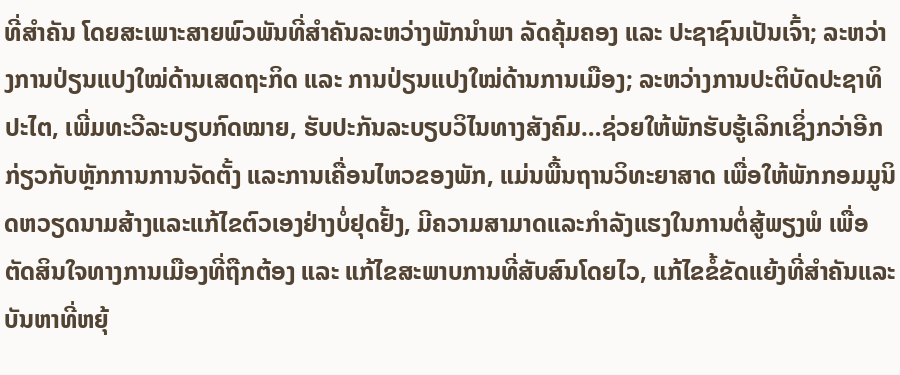ທີ່ສຳຄັນ ໂດຍສະເພາະສາຍພົວພັນທີ່ສຳຄັນລະຫວ່າງພັກນຳພາ ລັດຄຸ້ມຄອງ ແລະ ປະຊາຊົນເປັນເຈົ້າ; ລະຫວ່າງການປ່ຽນແປງໃໝ່ດ້ານເສດຖະກິດ ແລະ ການປ່ຽນແປງໃໝ່ດ້ານການເມືອງ; ລະຫວ່າງການປະຕິບັດປະຊາທິປະໄຕ, ເພີ່ມທະວີລະບຽບກົດໝາຍ, ຮັບປະກັນລະບຽບວິໄນທາງສັງຄົມ…ຊ່ວຍໃຫ້ພັກຮັບຮູ້ເລິກເຊິ່ງກວ່າອີກ ກ່ຽວກັບຫຼັກການການຈັດຕັ້ງ ແລະການເຄື່ອນໄຫວຂອງພັກ, ແມ່ນພື້ນຖານວິທະຍາສາດ ເພື່ອໃຫ້ພັກກອມມູນິດຫວຽດນາມສ້າງແລະແກ້ໄຂຕົວເອງຢ່າງບໍ່ຢຸດຢັ້ງ, ມີຄວາມສາມາດແລະກຳລັງແຮງໃນການຕໍ່ສູ້ພຽງພໍ ເພື່ອຕັດສິນໃຈທາງການເມືອງທີ່ຖືກຕ້ອງ ແລະ ແກ້ໄຂສະພາບການທີ່ສັບສົນໂດຍໄວ, ແກ້ໄຂຂໍ້ຂັດແຍ້ງທີ່ສຳຄັນແລະບັນຫາທີ່ຫຍຸ້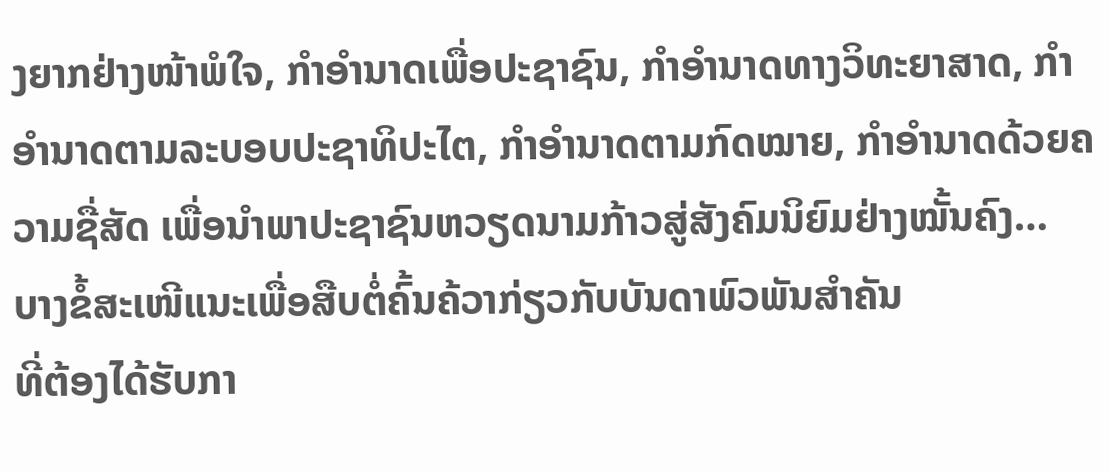ງຍາກຢ່າງໜ້າພໍໃຈ, ກຳອຳນາດເພື່ອປະຊາຊົນ, ກຳອຳນາດທາງວິທະຍາສາດ, ກຳອຳນາດຕາມລະບອບປະຊາທິປະໄຕ, ກຳອຳນາດຕາມກົດໝາຍ, ກຳອຳນາດດ້ວຍຄວາມຊື່ສັດ ເພື່ອນຳພາປະຊາຊົນຫວຽດນາມກ້າວສູ່ສັງຄົມນິຍົມຢ່າງໝັ້ນຄົງ…
ບາງຂໍ້ສະເໜີແນະເພື່ອສືບຕໍ່ຄົ້ນຄ້ວາກ່ຽວກັບບັນດາພົວພັນສຳຄັນ
ທີ່ຕ້ອງໄດ້ຮັບກາ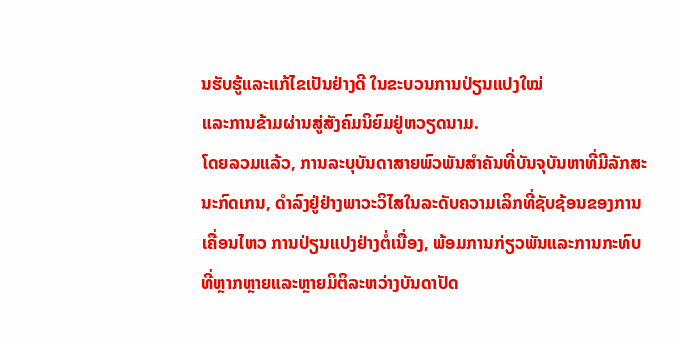ນຮັບຮູ້ແລະແກ້ໄຂເປັນຢ່າງດີ ໃນຂະບວນການປ່ຽນແປງໃໝ່
ແລະການຂ້າມຜ່ານສູ່ສັງຄົມນິຍົມຢູ່ຫວຽດນາມ.
ໂດຍລວມແລ້ວ, ການລະບຸບັນດາສາຍພົວພັນສຳຄັນທີ່ບັນຈຸບັນຫາທີ່ມີລັກສະນະກົດເກນ, ດຳລົງຢູ່ຢ່າງພາວະວິໄສໃນລະດັບຄວາມເລິກທີ່ຊັບຊ້ອນຂອງການເຄື່ອນໄຫວ ການປ່ຽນແປງຢ່າງຕໍ່ເນື່ອງ, ພ້ອມການກ່ຽວພັນແລະການກະທົບທີ່ຫຼາກຫຼາຍແລະຫຼາຍມິຕິລະຫວ່າງບັນດາປັດ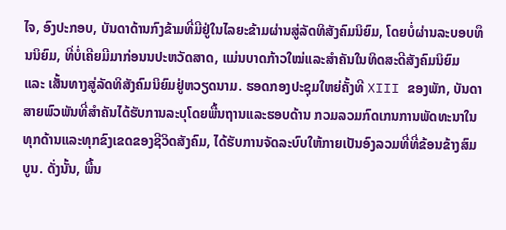ໄຈ, ອົງປະກອບ, ບັນດາດ້ານກົງຂ້າມທີ່ມີຢູ່ໃນໄລຍະຂ້າມຜ່ານສູ່ລັດທິສັງຄົມນິຍົມ, ໂດຍບໍ່ຜ່ານລະບອບທຶນນິຍົມ, ທີ່ບໍ່ເຄີຍມີມາກ່ອນນປະຫວັດສາດ, ແມ່ນບາດກ້າວໃໝ່ແລະສຳຄັນໃນທິດສະດີສັງຄົມນິຍົມ ແລະ ເສັ້ນທາງສູ່ລັດທິສັງຄົມນິຍົມຢູ່ຫວຽດນາມ. ຮອດກອງປະຊຸມໃຫຍ່ຄັ້ງທີ XIII ຂອງພັກ, ບັນດາສາຍພົວພັນທີ່ສຳຄັນໄດ້ຮັບການລະບຸໂດຍພື້ນຖານແລະຮອບດ້ານ ກວມລວມກົດເກນການພັດທະນາໃນທຸກດ້ານແລະທຸກຂົງເຂດຂອງຊີວິດສັງຄົມ, ໄດ້ຮັບການຈັດລະບົບໃຫ້ກາຍເປັນອົງລວມທີ່ທີ່ຂ້ອນຂ້າງສົມບູນ. ດັ່ງນັ້ນ, ພື້ນ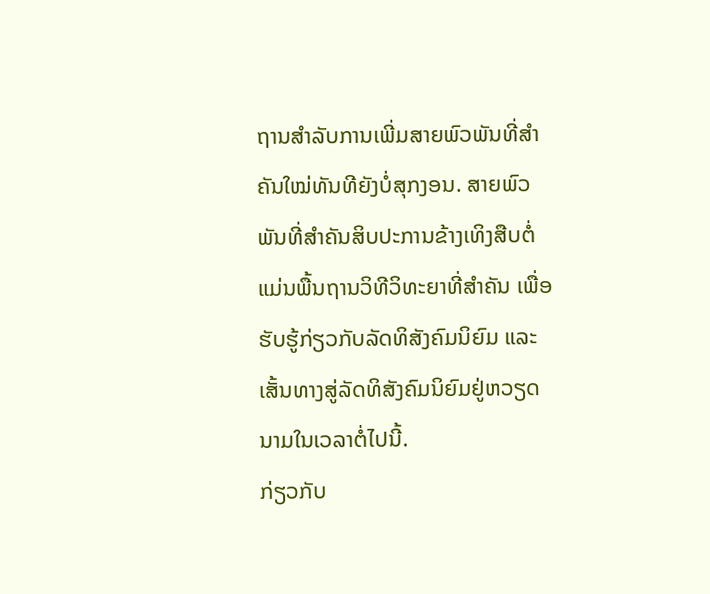ຖານສຳລັບການເພີ່ມສາຍພົວພັນທີ່ສຳຄັນໃໝ່ທັນທີຍັງບໍ່ສຸກງອນ. ສາຍພົວພັນທີ່ສຳຄັນສິບປະການຂ້າງເທິງສືບຕໍ່ແມ່ນພື້ນຖານວິທີວິທະຍາທີ່ສຳຄັນ ເພື່ອຮັບຮູ້ກ່ຽວກັບລັດທິສັງຄົມນິຍົມ ແລະ ເສັ້ນທາງສູ່ລັດທິສັງຄົມນິຍົມຢູ່ຫວຽດນາມໃນເວລາຕໍ່ໄປນີ້.
ກ່ຽວກັບ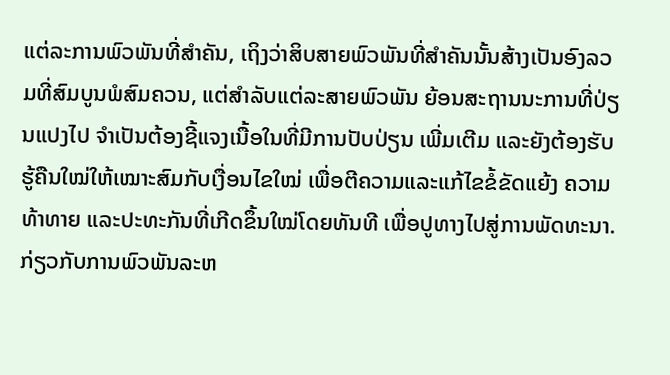ແຕ່ລະການພົວພັນທີ່ສຳຄັນ, ເຖິງວ່າສິບສາຍພົວພັນທີ່ສຳຄັນນັ້ນສ້າງເປັນອົງລວມທີ່ສົມບູນພໍສົມຄວນ, ແຕ່ສຳລັບແຕ່ລະສາຍພົວພັນ ຍ້ອນສະຖານນະການທີ່ປ່ຽນແປງໄປ ຈຳເປັນຕ້ອງຊີ້ແຈງເນື້ອໃນທີ່ມີການປັບປ່ຽນ ເພີ່ມເຕີມ ແລະຍັງຕ້ອງຮັບຮູ້ຄືນໃໝ່ໃຫ້ເໝາະສົມກັບເງື່ອນໄຂໃໝ່ ເພື່ອຕີຄວາມແລະແກ້ໄຂຂໍ້ຂັດແຍ້ງ ຄວາມທ້າທາຍ ແລະປະທະກັນທີ່ເກີດຂຶ້ນໃໝ່ໂດຍທັນທີ ເພື່ອປູທາງໄປສູ່ການພັດທະນາ.
ກ່ຽວກັບການພົວພັນລະຫ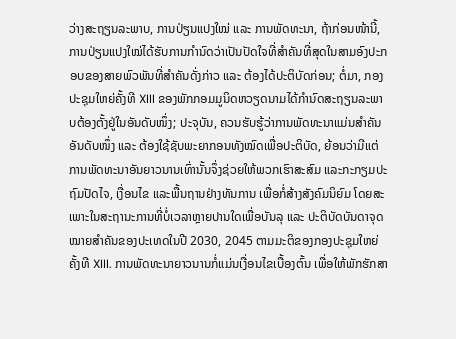ວ່າງສະຖຽນລະພາບ, ການປ່ຽນແປງໃໝ່ ແລະ ການພັດທະນາ, ຖ້າກ່ອນໜ້ານີ້, ການປ່ຽນແປງໃໝ່ໄດ້ຮັບການກຳນົດວ່າເປັນປັດໃຈທີ່ສຳຄັນທີ່ສຸດໃນສາມອົງປະກອບຂອງສາຍພົວພັນທີ່ສຳຄັນດັ່ງກ່າວ ແລະ ຕ້ອງໄດ້ປະຕິບັດກ່ອນ; ຕໍ່ມາ, ກອງປະຊຸມໃຫຍ່ຄັ້ງທີ XIII ຂອງພັກກອມມູນິດຫວຽດນາມໄດ້ກຳນົດສະຖຽນລະພາບຕ້ອງຕັ້ງຢູ່ໃນອັນດັບໜຶ່ງ; ປະຈຸບັນ, ຄວນຮັບຮູ້ວ່າການພັດທະນາແມ່ນສຳຄັນອັນດັບໜຶ່ງ ແລະ ຕ້ອງໃຊ້ຊັບພະຍາກອນທັງໝົດເພື່ອປະຕິບັດ, ຍ້ອນວ່າມີແຕ່ການພັດທະນາອັນຍາວນານເທົ່ານັ້ນຈຶ່ງຊ່ວຍໃຫ້ພວກເຮົາສະສົມ ແລະກະກຽມປະຖົມປັດໄຈ, ເງື່ອນໄຂ ແລະພື້ນຖານຢ່າງທັນການ ເພື່ອກໍ່ສ້າງສັງຄົມນິຍົມ ໂດຍສະເພາະໃນສະຖານະການທີ່ບໍ່ເວລາຫຼາຍປານໃດເພື່ອບັນລຸ ແລະ ປະຕິບັດບັນດາຈຸດໝາຍສຳຄັນຂອງປະເທດໃນປີ 2030, 2045 ຕາມມະຕິຂອງກອງປະຊຸມໃຫຍ່ຄັ້ງທີ XIII. ການພັດທະນາຍາວນານກໍ່ແມ່ນເງື່ອນໄຂເບື້ອງຕົ້ນ ເພື່ອໃຫ້ພັກຮັກສາ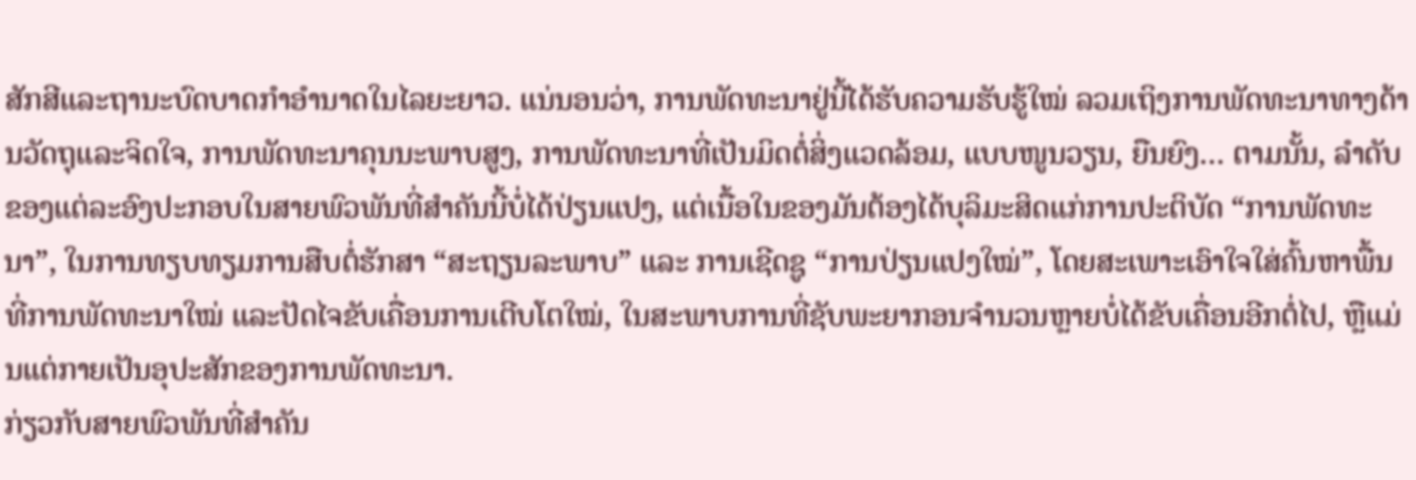ສັກສີແລະຖານະບົດບາດກຳອຳນາດໃນໄລຍະຍາວ. ແນ່ນອນວ່າ, ການພັດທະນາຢູ່ນີ້ໄດ້ຮັບຄວາມຮັບຮູ້ໃໝ່ ລວມເຖິງການພັດທະນາທາງດ້ານວັດຖຸແລະຈິດໃຈ, ການພັດທະນາຄຸນນະພາບສູງ, ການພັດທະນາທີ່ເປັນມິດຕໍ່ສິ່ງແວດລ້ອມ, ແບບໜູນວຽນ, ຍືນຍົງ… ຕາມນັ້ນ, ລຳດັບຂອງແຕ່ລະອົງປະກອບໃນສາຍພົວພັນທີ່ສຳຄັນນີ້ບໍ່ໄດ້ປ່ຽນແປງ, ແຕ່ເນື້ອໃນຂອງມັນຕ້ອງໄດ້ບຸລິມະສິດແກ່ການປະຕິບັດ “ການພັດທະນາ”, ໃນການທຽບທຽມການສືບຕໍ່ຮັກສາ “ສະຖຽນລະພາບ” ແລະ ການເຊີດຊູ “ການປ່ຽນແປງໃໝ່”, ໂດຍສະເພາະເອົາໃຈໃສ່ຄົ້ນຫາພື້ນທີ່ການພັດທະນາໃໝ່ ແລະປັດໄຈຂັບເຄື່ອນການເຕີບໂຕໃໝ່, ໃນສະພາບການທີ່ຊັບພະຍາກອນຈໍານວນຫຼາຍບໍ່ໄດ້ຂັບເຄື່ອນອີກຕໍ່ໄປ, ຫຼືແມ່ນແຕ່ກາຍເປັນອຸປະສັກຂອງການພັດທະນາ.
ກ່ຽວກັບສາຍພົວພັນທີ່ສຳຄັນ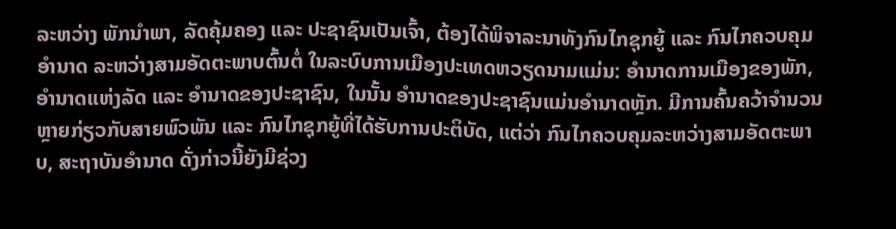ລະຫວ່າງ ພັກນຳພາ, ລັດຄຸ້ມຄອງ ແລະ ປະຊາຊົນເປັນເຈົ້າ, ຕ້ອງໄດ້ພິຈາລະນາທັງກົນໄກຊຸກຍູ້ ແລະ ກົນໄກຄວບຄຸມອຳນາດ ລະຫວ່າງສາມອັດຕະພາບຕົ້ນຕໍ່ ໃນລະບົບການເມືອງປະເທດຫວຽດນາມແມ່ນ: ອຳນາດການເມືອງຂອງພັກ, ອຳນາດແຫ່ງລັດ ແລະ ອຳນາດຂອງປະຊາຊົນ, ໃນນັ້ນ ອຳນາດຂອງປະຊາຊົນແມ່ນອຳນາດຫຼັກ. ມີການຄົ້ນຄວ້າຈຳນວນຫຼາຍກ່ຽວກັບສາຍພົວພັນ ແລະ ກົນໄກຊຸກຍູ້ທີ່ໄດ້ຮັບການປະຕິບັດ, ແຕ່ວ່າ ກົນໄກຄວບຄຸມລະຫວ່າງສາມອັດຕະພາບ, ສະຖາບັນອຳນາດ ດັ່ງກ່າວນີ້ຍັງມີຊ່ວງ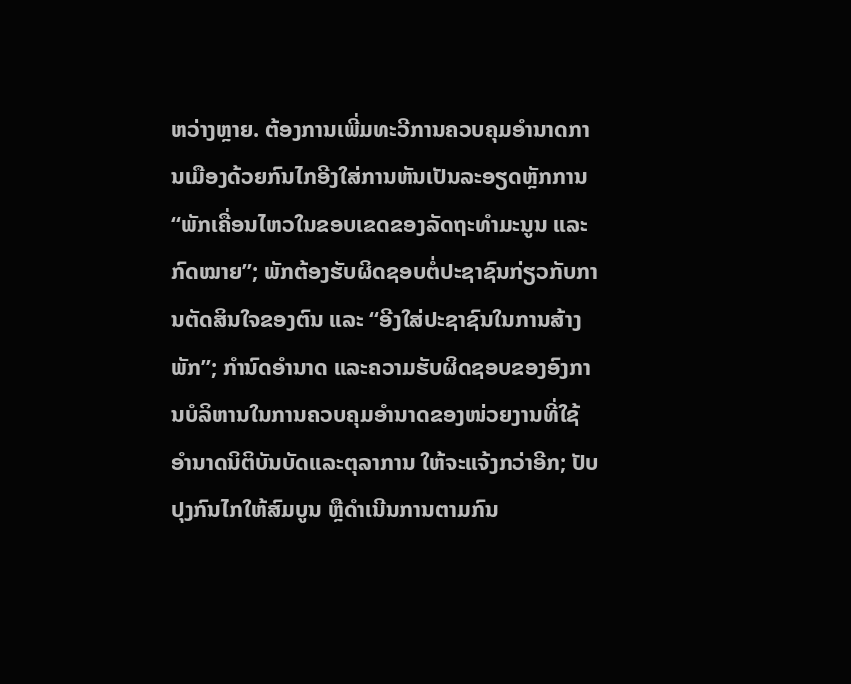ຫວ່າງຫຼາຍ. ຕ້ອງການເພີ່ມທະວີການຄວບຄຸມອຳນາດການເມືອງດ້ວຍກົນໄກອີງໃສ່ການຫັນເປັນລະອຽດຫຼັກການ “ພັກເຄື່ອນໄຫວໃນຂອບເຂດຂອງລັດຖະທຳມະນູນ ແລະ ກົດໝາຍ”; ພັກຕ້ອງຮັບຜິດຊອບຕໍ່ປະຊາຊົນກ່ຽວກັບການຕັດສິນໃຈຂອງຕົນ ແລະ “ອີງໃສ່ປະຊາຊົນໃນການສ້າງພັກ”; ກຳນົດອຳນາດ ແລະຄວາມຮັບຜິດຊອບຂອງອົງການບໍລິຫານໃນການຄວບຄຸມອຳນາດຂອງໜ່ວຍງານທີ່ໃຊ້ອຳນາດນິຕິບັນບັດແລະຕຸລາການ ໃຫ້ຈະແຈ້ງກວ່າອີກ; ປັບປຸງກົນໄກໃຫ້ສົມບູນ ຫຼືດຳເນີນການຕາມກົນ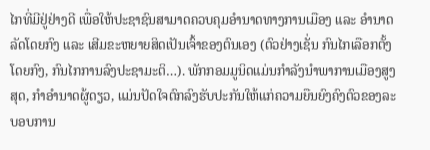ໄກທີ່ມີຢູ່ຢ່າງດີ ເພື່ອໃຫ້ປະຊາຊົນສາມາດຄວບຄຸມອຳນາດທາງການເມືອງ ແລະ ອຳນາດລັດໂດຍກົງ ແລະ ເສີມຂະຫຍາຍສິດເປັນເຈົ້າຂອງຕົນເອງ (ຕົວຢ່າງເຊັ່ນ ກົນໄກເລືອກຕັ້ງໂດຍກົງ, ກົນໄກການລົງປະຊາມະຕິ…). ພັກກອມມູນິດແມ່ນກຳລັງນຳພາການເມືອງສູງສຸດ, ກຳອຳນາດຜູ້ດຽວ, ແມ່ນປັດໃຈຕົກລົງຮັບປະກັນໃຫ້ແກ່ຄວາມຍືນຍົງຄົງຕົວຂອງລະບອບການ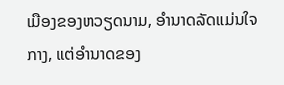ເມືອງຂອງຫວຽດນາມ, ອຳນາດລັດແມ່ນໃຈກາງ, ແຕ່ອຳນາດຂອງ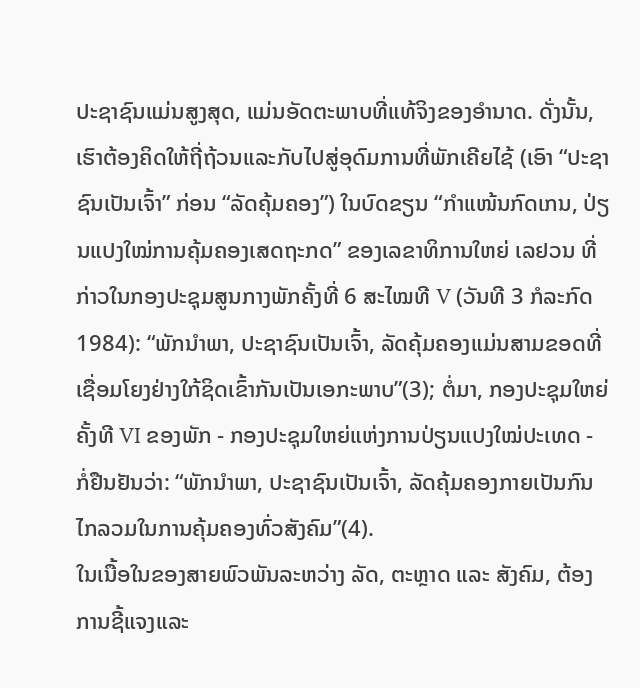ປະຊາຊົນແມ່ນສູງສຸດ, ແມ່ນອັດຕະພາບທີ່ແທ້ຈິງຂອງອຳນາດ. ດັ່ງນັ້ນ, ເຮົາຕ້ອງຄິດໃຫ້ຖີ່ຖ້ວນແລະກັບໄປສູ່ອຸດົມການທີ່ພັກເຄີຍໄຊ້ (ເອົາ “ປະຊາຊົນເປັນເຈົ້າ” ກ່ອນ “ລັດຄຸ້ມຄອງ”) ໃນບົດຂຽນ “ກຳແໜ້ນກົດເກນ, ປ່ຽນແປງໃໝ່ການຄຸ້ມຄອງເສດຖະກດ” ຂອງເລຂາທິການໃຫຍ່ ເລຢວນ ທີ່ກ່າວໃນກອງປະຊຸມສູນກາງພັກຄັ້ງທີ່ 6 ສະໄໝທີ V (ວັນທີ 3 ກໍລະກົດ 1984): “ພັກນຳພາ, ປະຊາຊົນເປັນເຈົ້າ, ລັດຄຸ້ມຄອງແມ່ນສາມຂອດທີ່ເຊື່ອມໂຍງຢ່າງໃກ້ຊິດເຂົ້າກັນເປັນເອກະພາບ”(3); ຕໍ່ມາ, ກອງປະຊຸມໃຫຍ່ຄັ້ງທີ VI ຂອງພັກ - ກອງປະຊຸມໃຫຍ່ແຫ່ງການປ່ຽນແປງໃໝ່ປະເທດ - ກໍ່ຢືນຢັນວ່າ: “ພັກນຳພາ, ປະຊາຊົນເປັນເຈົ້າ, ລັດຄຸ້ມຄອງກາຍເປັນກົນໄກລວມໃນການຄຸ້ມຄອງທົ່ວສັງຄົມ”(4).
ໃນເນື້ອໃນຂອງສາຍພົວພັນລະຫວ່າງ ລັດ, ຕະຫຼາດ ແລະ ສັງຄົມ, ຕ້ອງການຊີ້ແຈງແລະ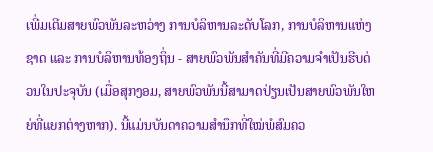ເພີ່ມເຕີມສາຍພົວພັນລະຫວ່າງ ການບໍລິຫານລະດັບໂລກ, ການບໍລິຫານແຫ່ງຊາດ ແລະ ການບໍລິຫານທ້ອງຖິ່ນ - ສາຍພົວພັນສຳຄັນທີ່ມີຄວາມຈຳເປັນຮີບດ່ວນໃນປະຈຸບັນ (ເມື່ອສຸກງອມ, ສາຍພົວພັນນີ້ສາມາດປ່ຽນເປັນສາຍພົວພັນໃຫຍ່ທີ່ແຍກຕ່າງຫາກ). ນີ້ແມ່ນບັນດາຄວາມສຳນຶກທີ່ໃໝ່ພໍສົມຄວ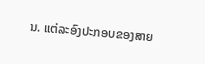ນ. ແຕ່ລະອົງປະກອບຂອງສາຍ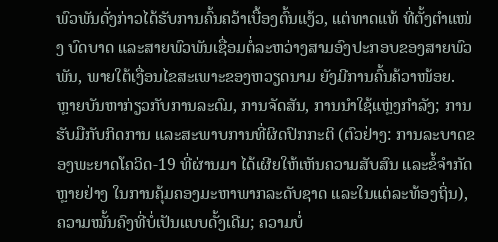ພົວພັນດັ່ງກ່າວໄດ້ຮັບການຄົ້ນຄວ້າເບື້ອງຕົ້ນແງ້ວ, ແຕ່ທາດແທ້ ທີ່ຕັ້ງຕຳແໜ່ງ ບົດບາດ ແລະສາຍພົວພັນເຊື່ອມຕໍ່ລະຫວ່າງສາມອົງປະກອບຂອງສາຍພົວພັນ, ພາຍໃຕ້ເງື່ອນໄຂສະເພາະຂອງຫວຽດນາມ ຍັງມີການຄົ້ນຄ້ວາໜ້ອຍ. ຫຼາຍບັນຫາກ່ຽວກັບການລະດົມ, ການຈັດສັນ, ການນຳໃຊ້ແຫຼ່ງກຳລັງ; ການຮັບມືກັບກິດການ ແລະສະພາບການທີ່ຜິດປົກກະຕິ (ຕົວຢ່າງ: ການລະບາດຂອງພະຍາດໂຄວິດ-19 ທີ່ຜ່ານມາ ໄດ້ເຜີຍໃຫ້ເຫັນຄວາມສັບສົນ ແລະຂໍ້ຈຳກັດຫຼາຍຢ່າງ ໃນການຄຸ້ມຄອງມະຫາພາກລະດັບຊາດ ແລະໃນແຕ່ລະທ້ອງຖິ່ນ), ຄວາມໝັ້ນຄົງທີ່ບໍ່ເປັນແບບດັ້ງເດີມ; ຄວາມບໍ່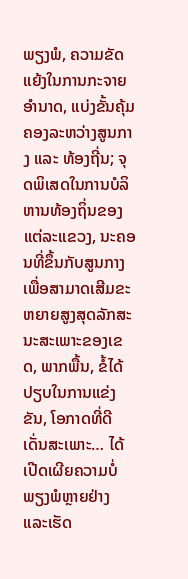ພຽງພໍ, ຄວາມຂັດແຍ້ງໃນການກະຈາຍອຳນາດ, ແບ່ງຂັ້ນຄຸ້ມຄອງລະຫວ່າງສູນກາງ ແລະ ທ້ອງຖີ່ນ; ຈຸດພິເສດໃນການບໍລິຫານທ້ອງຖິ່ນຂອງແຕ່ລະແຂວງ, ນະຄອນທີ່ຂຶ້ນກັບສູນກາງ ເພື່ອສາມາດເສີມຂະຫຍາຍສູງສຸດລັກສະນະສະເພາະຂອງເຂດ, ພາກພື້ນ, ຂໍ້ໄດ້ປຽບໃນການແຂ່ງຂັນ, ໂອກາດທີ່ດີເດັ່ນສະເພາະ… ໄດ້ເປີດເຜີຍຄວາມບໍ່ພຽງພໍຫຼາຍຢ່າງ ແລະເຮັດ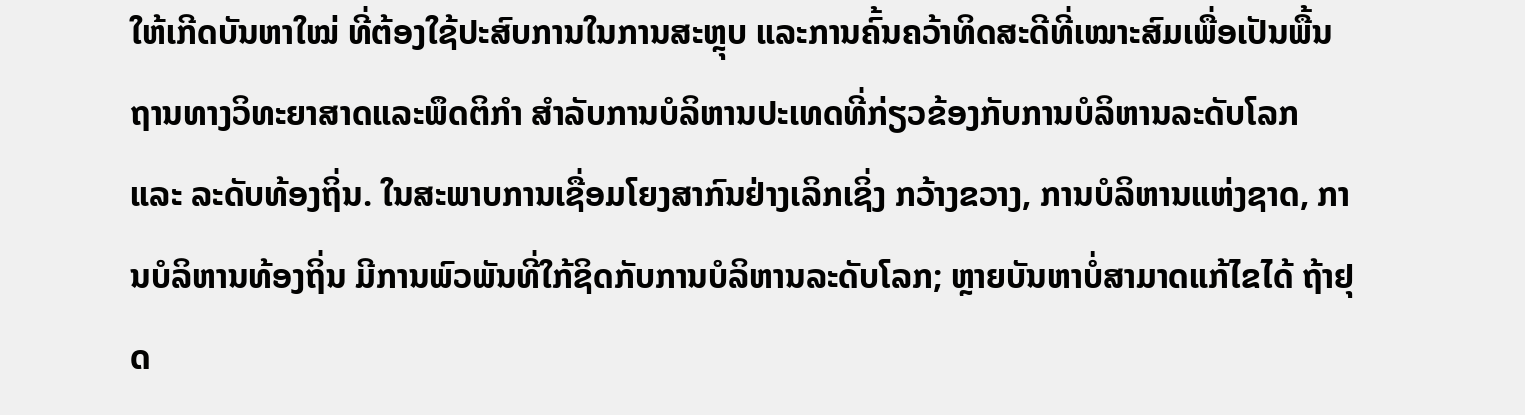ໃຫ້ເກີດບັນຫາໃໝ່ ທີ່ຕ້ອງໃຊ້ປະສົບການໃນການສະຫຼຸບ ແລະການຄົ້ນຄວ້າທິດສະດີທີ່ເໝາະສົມເພື່ອເປັນພື້ນຖານທາງວິທະຍາສາດແລະພຶດຕິກຳ ສຳລັບການບໍລິຫານປະເທດທີ່ກ່ຽວຂ້ອງກັບການບໍລິຫານລະດັບໂລກ ແລະ ລະດັບທ້ອງຖິ່ນ. ໃນສະພາບການເຊື່ອມໂຍງສາກົນຢ່າງເລິກເຊິ່ງ ກວ້າງຂວາງ, ການບໍລິຫານແຫ່ງຊາດ, ການບໍລິຫານທ້ອງຖິ່ນ ມີການພົວພັນທີ່ໃກ້ຊິດກັບການບໍລິຫານລະດັບໂລກ; ຫຼາຍບັນຫາບໍ່ສາມາດແກ້ໄຂໄດ້ ຖ້າຢຸດ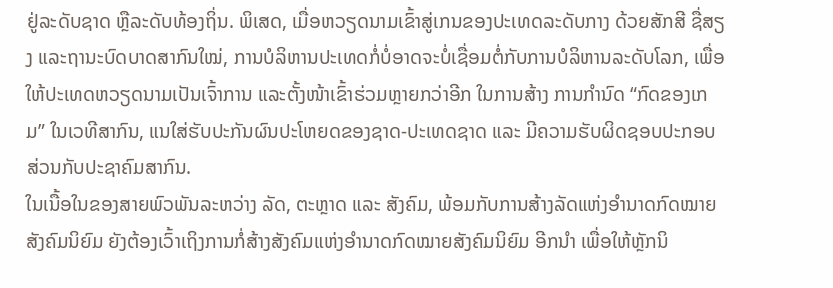ຢູ່ລະດັບຊາດ ຫຼືລະດັບທ້ອງຖິ່ນ. ພິເສດ, ເມື່ອຫວຽດນາມເຂົ້າສູ່ເກນຂອງປະເທດລະດັບກາງ ດ້ວຍສັກສີ ຊື່ສຽງ ແລະຖານະບົດບາດສາກົນໃໝ່, ການບໍລິຫານປະເທດກໍ່ບໍ່ອາດຈະບໍ່ເຊື່ອມຕໍ່ກັບການບໍລິຫານລະດັບໂລກ, ເພື່ອໃຫ້ປະເທດຫວຽດນາມເປັນເຈົ້າການ ແລະຕັ້ງໜ້າເຂົ້າຮ່ວມຫຼາຍກວ່າອີກ ໃນການສ້າງ ການກຳນົດ “ກົດຂອງເກມ” ໃນເວທີສາກົນ, ແນໃສ່ຮັບປະກັນຜົນປະໂຫຍດຂອງຊາດ-ປະເທດຊາດ ແລະ ມີຄວາມຮັບຜິດຊອບປະກອບສ່ວນກັບປະຊາຄົມສາກົນ.
ໃນເນື້ອໃນຂອງສາຍພົວພັນລະຫວ່າງ ລັດ, ຕະຫຼາດ ແລະ ສັງຄົມ, ພ້ອມກັບການສ້າງລັດແຫ່ງອຳນາດກົດໝາຍສັງຄົມນິຍົມ ຍັງຕ້ອງເວົ້າເຖິງການກໍ່ສ້າງສັງຄົມແຫ່ງອຳນາດກົດໝາຍສັງຄົມນິຍົມ ອີກນຳ ເພື່ອໃຫ້ຫຼັກນິ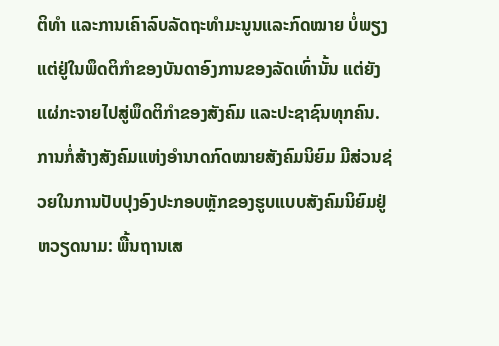ຕິທຳ ແລະການເຄົາລົບລັດຖະທຳມະນູນແລະກົດໝາຍ ບໍ່ພຽງແຕ່ຢູ່ໃນພຶດຕິກຳຂອງບັນດາອົງການຂອງລັດເທົ່ານັ້ນ ແຕ່ຍັງແຜ່ກະຈາຍໄປສູ່ພຶດຕິກຳຂອງສັງຄົມ ແລະປະຊາຊົນທຸກຄົນ. ການກໍ່ສ້າງສັງຄົມແຫ່ງອຳນາດກົດໝາຍສັງຄົມນິຍົມ ມີສ່ວນຊ່ວຍໃນການປັບປຸງອົງປະກອບຫຼັກຂອງຮູບແບບສັງຄົມນິຍົມຢູ່ຫວຽດນາມ: ພື້ນຖານເສ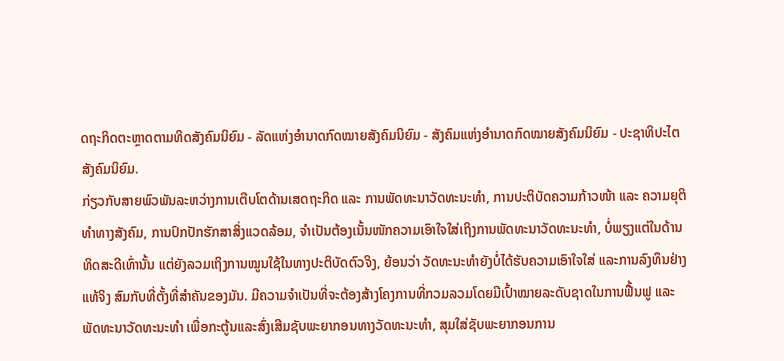ດຖະກິດຕະຫຼາດຕາມທິດສັງຄົມນິຍົມ - ລັດແຫ່ງອຳນາດກົດໝາຍສັງຄົມນິຍົມ - ສັງຄົມແຫ່ງອຳນາດກົດໝາຍສັງຄົມນິຍົມ - ປະຊາທິປະໄຕສັງຄົມນິຍົມ.
ກ່ຽວກັບສາຍພົວພັນລະຫວ່າງການເຕີບໂຕດ້ານເສດຖະກິດ ແລະ ການພັດທະນາວັດທະນະທຳ, ການປະຕິບັດຄວາມກ້າວໜ້າ ແລະ ຄວາມຍຸຕິທຳທາງສັງຄົມ, ການປົກປັກຮັກສາສິ່ງແວດລ້ອມ, ຈຳເປັນຕ້ອງເນັ້ນໜັກຄວາມເອົາໃຈໃສ່ເຖິງການພັດທະນາວັດທະນະທຳ, ບໍ່ພຽງແຕ່ໃນດ້ານທິດສະດີເທົ່ານັ້ນ ແຕ່ຍັງລວມເຖິງການໝູນໃຊ້ໃນທາງປະຕິບັດຕົວຈິງ, ຍ້ອນວ່າ ວັດທະນະທຳຍັງບໍ່ໄດ້ຮັບຄວາມເອົາໃຈໃສ່ ແລະການລົງທຶນຢ່າງແທ້ຈິງ ສົມກັບທີ່ຕັ້ງທີ່ສຳຄັນຂອງມັນ. ມີຄວາມຈຳເປັນທີ່ຈະຕ້ອງສ້າງໂຄງການທີ່ກວມລວມໂດຍມີເປົ້າໝາຍລະດັບຊາດໃນການຟື້ນຟູ ແລະພັດທະນາວັດທະນະທຳ ເພື່ອກະຕູ້ນແລະສົ່ງເສີມຊັບພະຍາກອນທາງວັດທະນະທຳ, ສຸມໃສ່ຊັບພະຍາກອນການ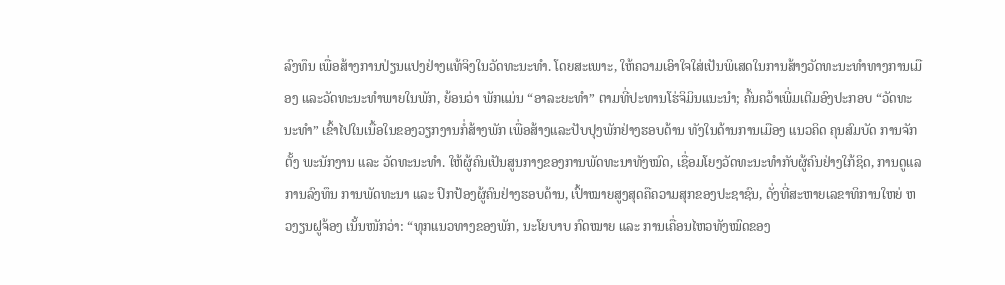ລົງທຶນ ເພື່ອສ້າງການປ່ຽນແປງຢ່າງແທ້ຈິງໃນວັດທະນະທຳ. ໂດຍສະເພາະ, ໃຫ້ຄວາມເອົາໃຈໃສ່ເປັນພິເສດໃນການສ້າງວັດທະນະທຳທາງການເມືອງ ແລະວັດທະນະທຳພາຍໃນພັກ, ຍ້ອນວ່າ ພັກແມ່ນ “ອາລະຍະທຳ” ຕາມທີ່ປະທານໂຮ່ຈິມິນແນະນຳ; ຄົ້ນຄວ້າເພີ່ມເຕີມອົງປະກອບ “ວັດທະນະທຳ” ເຂົ້າໄປໃນເນື້ອໃນຂອງວຽກງານກໍ່ສ້າງພັກ ເພື່ອສ້າງແລະປັບປຸງພັກຢ່າງຮອບດ້ານ ທັງໃນດ້ານການເມືອງ ແນວຄິດ ຄຸນສົມບັດ ການຈັກຕັ້ງ ພະນັກງານ ແລະ ວັດທະນະທຳ. ໃຫ້ຜູ້ຄົນເປັນສູນກາງຂອງການພັດທະນາທັງໝົດ, ເຊື່ອມໂຍງວັດທະນະທຳກັບຜູ້ຄົນຢ່າງໃກ້ຊິດ, ການດູແລ ການລົງທຶນ ການພັດທະນາ ແລະ ປົກປ້ອງຜູ້ຄົນຢ່າງຮອບດ້ານ, ເປົ້າໝາຍສູງສຸດຄືຄວາມສຸກຂອງປະຊາຊົນ, ດັ່ງທີ່ສະຫາຍເລຂາທິການໃຫຍ່ ຫວງຽນຝູຈ້ອງ ເນັ້ນໜັກວ່າ: “ທຸກແນວທາງຂອງພັກ, ນະໂຍບາບ ກົດໝາຍ ແລະ ການເຄື່ອນໄຫວທັງໝົດຂອງ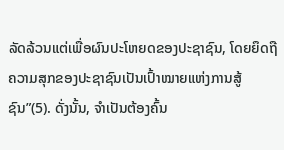ລັດລ້ວນແຕ່ເພື່ອຜົນປະໂຫຍດຂອງປະຊາຊົນ, ໂດຍຍຶດຖືຄວາມສຸກຂອງປະຊາຊົນເປັນເປົ້າໝາຍແຫ່ງການສູ້ຊົນ”(5). ດັ່ງນັ້ນ, ຈຳເປັນຕ້ອງຄົ້ນ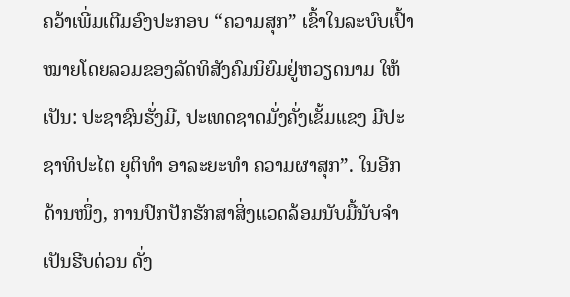ຄວ້າເພີ່ມເຕີມອົງປະກອບ “ຄວາມສຸກ” ເຂົ້າໃນລະບົບເປົ້າໝາຍໂດຍລວມຂອງລັດທິສັງຄົມນິຍົມຢູ່ຫວຽດນາມ ໃຫ້ເປັນ: ປະຊາຊົນຮັ່ງມີ, ປະເທດຊາດມັ່ງຄັ່ງເຂັ້ມແຂງ ມີປະຊາທິປະໄຕ ຍຸຕິທຳ ອາລະຍະທຳ ຄວາມຜາສຸກ”. ໃນອີກດ້ານໜຶ່ງ, ການປົກປັກຮັກສາສິ່ງແວດລ້ອມນັບມື້ນັບຈຳເປັນຮີບດ່ວນ ດັ່ງ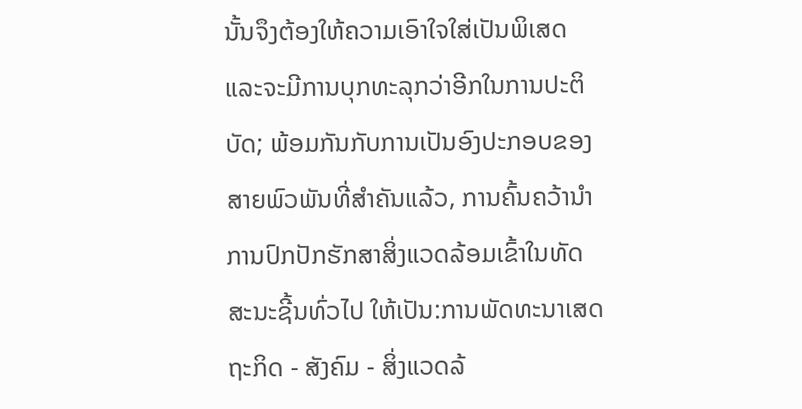ນັ້ນຈຶງຕ້ອງໃຫ້ຄວາມເອົາໃຈໃສ່ເປັນພິເສດ ແລະຈະມີການບຸກທະລຸກວ່າອີກໃນການປະຕິບັດ; ພ້ອມກັນກັບການເປັນອົງປະກອບຂອງສາຍພົວພັນທີ່ສຳຄັນແລ້ວ, ການຄົ້ນຄວ້ານຳການປົກປັກຮັກສາສິ່ງແວດລ້ອມເຂົ້າໃນທັດສະນະຊີ້ນທົ່ວໄປ ໃຫ້ເປັນ:ການພັດທະນາເສດຖະກິດ - ສັງຄົມ - ສິ່ງແວດລ້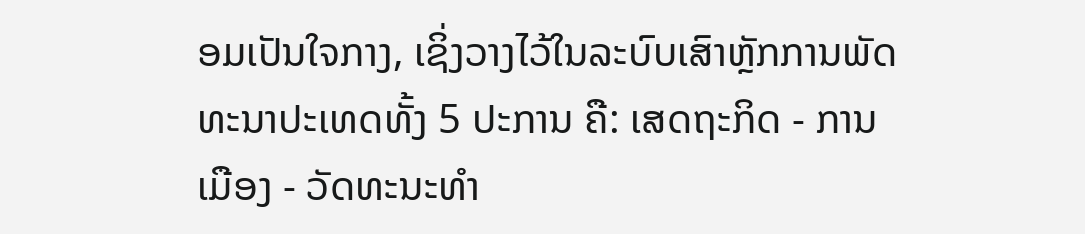ອມເປັນໃຈກາງ, ເຊິ່ງວາງໄວ້ໃນລະບົບເສົາຫຼັກການພັດທະນາປະເທດທັ້ງ 5 ປະການ ຄື: ເສດຖະກິດ - ການເມືອງ - ວັດທະນະທຳ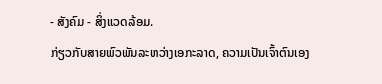- ສັງຄົມ - ສິ່ງແວດລ້ອມ.
ກ່ຽວກັບສາຍພົວພັນລະຫວ່າງເອກະລາດ, ຄວາມເປັນເຈົ້າຕົນເອງ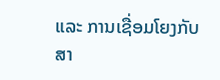ແລະ ການເຊື່ອມໂຍງກັບສາ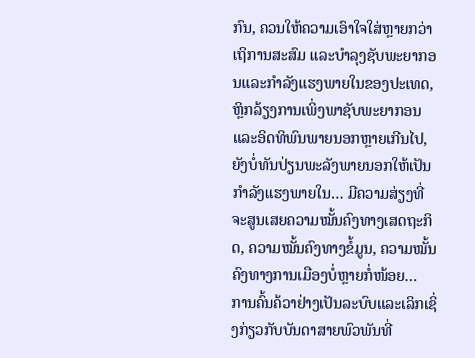ກົນ, ຄວນໃຫ້ຄວາມເອົາໃຈໃສ່ຫຼາຍກວ່າເຖິການສະສົມ ແລະບຳລຸງຊັບພະຍາກອນແລະກຳລັງແຮງພາຍໃນຂອງປະເທດ, ຫຼິກລ້ຽງການເພິ່ງພາຊັບພະຍາກອນແລະອິດທິພົນພາຍນອກຫຼາຍເກີນໄປ, ຍັງບໍ່ທັນປ່ຽນພະລັງພາຍນອກໃຫ້ເປັນກຳລັງແຮງພາຍໃນ… ມີຄວາມສ່ຽງທີ່ຈະສູນເສຍຄວາມໝັ້ນຄົງທາງເສດຖະກິດ, ຄວາມໝັ້ນຄົງທາງຂໍ້ມູນ, ຄວາມໝັ້ນຄົງທາງການເມືອງບໍ່ຫຼາຍກໍ່ໜ້ອຍ…
ການຄົ້ນຄ້ວາຢ່າງເປັນລະບົບແລະເລິກເຊິ່ງກ່ຽວກັບບັນດາສາຍພົວພັນທີ່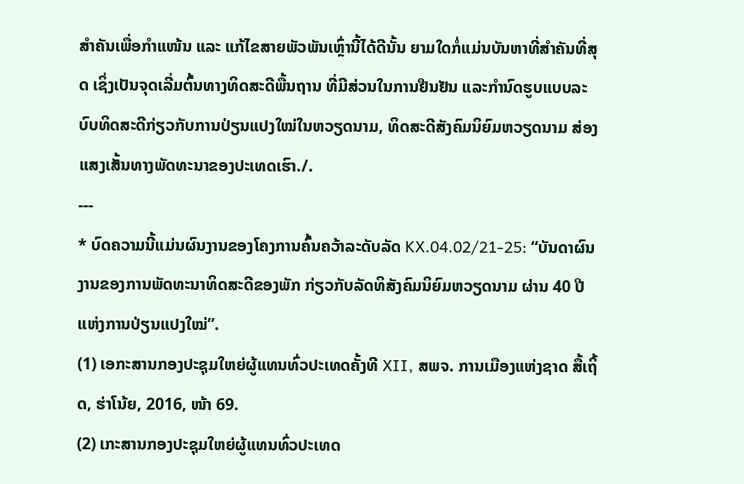ສຳຄັນເພື່ອກຳແໜ້ນ ແລະ ແກ້ໄຂສາຍພັວພັນເຫຼົ່ານີ້ໄດ້ດີນັ້ນ ຍາມໃດກໍ່ແມ່ນບັນຫາທີ່ສຳຄັນທີ່ສຸດ ເຊິ່ງເປັນຈຸດເລີ່ມຕົ້ນທາງທິດສະດີພື້ນຖານ ທີ່ມີສ່ວນໃນການຢືນຢັນ ແລະກຳນົດຮູບແບບລະບົບທິດສະດີກ່ຽວກັບການປ່ຽນແປງໃໝ່ໃນຫວຽດນາມ, ທິດສະດີສັງຄົມນິຍົມຫວຽດນາມ ສ່ອງແສງເສັ້ນທາງພັດທະນາຂອງປະເທດເຮົາ./.
---
* ບົດຄວາມນີ້ແມ່ນຜົນງານຂອງໂຄງການຄົ້ນຄວ້າລະດັບລັດ KX.04.02/21-25: “ບັນດາຜົນງານຂອງການພັດທະນາທິດສະດີຂອງພັກ ກ່ຽວກັບລັດທິສັງຄົມນິຍົມຫວຽດນາມ ຜ່ານ 40 ປີແຫ່ງການປ່ຽນແປງໃໝ່”.
(1) ເອກະສານກອງປະຊຸມໃຫຍ່ຜູ້ແທນທົ່ວປະເທດຄັ້ງທີ XII, ສພຈ. ການເມືອງແຫ່ງຊາດ ສື້ເຖິ້ດ, ຮ່າໂນ້ຍ, 2016, ໜ້າ 69.
(2) ເກະສານກອງປະຊຸມໃຫຍ່ຜູ້ແທນທົ່ວປະເທດ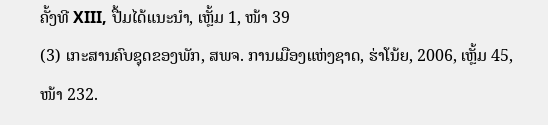ຄັ້ງທີ XIII, ປື້ມໄດ້ແນະນຳ, ເຫຼັ້ມ 1, ໜ້າ 39
(3) ເກະສານຄົບຊຸດຂອງພັກ, ສພຈ. ການເມືອງແຫ່ງຊາດ, ຮ່າໂນ້ຍ, 2006, ເຫຼັ້ມ 45, ໜ້າ 232.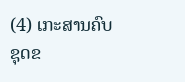(4) ເກະສານຄົບຊຸດຂ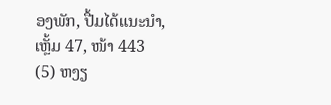ອງພັກ, ປື້ມໄດ້ແນະນຳ, ເຫຼັ້ມ 47, ໜ້າ 443
(5) ຫງຽ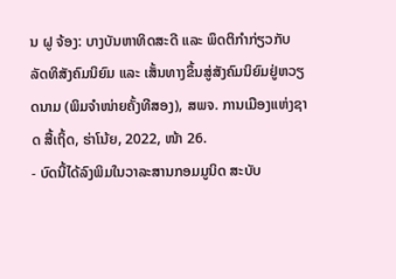ນ ຝູ ຈ້ອງ: ບາງບັນຫາທິດສະດີ ແລະ ພຶດຕິກຳກ່ຽວກັບລັດທິສັງຄົມນິຍົມ ແລະ ເສັ້ນທາງຂຶ້ນສູ່ສັງຄົມນິຍົມຢູ່ຫວຽດນາມ (ພິມຈຳໜ່າຍຄັ້ງທີສອງ), ສພຈ. ການເມືອງແຫ່ງຊາດ ສື້ເຖິ້ດ, ຮ່າໂນ້ຍ, 2022, ໜ້າ 26.
- ບົດນີ້ໄດ້ລົງພິມໃນວາລະສານກອມມູນິດ ສະບັບ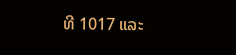ທີ 1017 ແລະ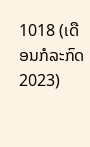1018 (ເດືອນກໍລະກົດ 2023)